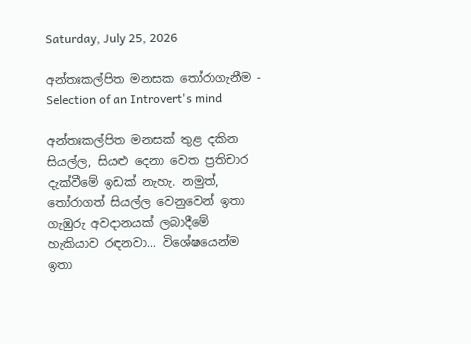Saturday, July 25, 2026

අන්තඃකල්පිත මනසක තෝරාගැනීම - Selection of an Introvert's mind

අන්තඃකල්පිත මනසක් තුළ දකින සියල්ල, සියළු දෙනා වෙත ප්‍රතිචාර දැක්වීමේ ඉඩක් නැහැ. නමුත්, තෝරාගත් සියල්ල වෙනුවෙන් ඉතා ගැඹුරු අවදානයක් ලබාදීමේ හැකියාව රඳනවා... විශේෂයෙන්ම ඉතා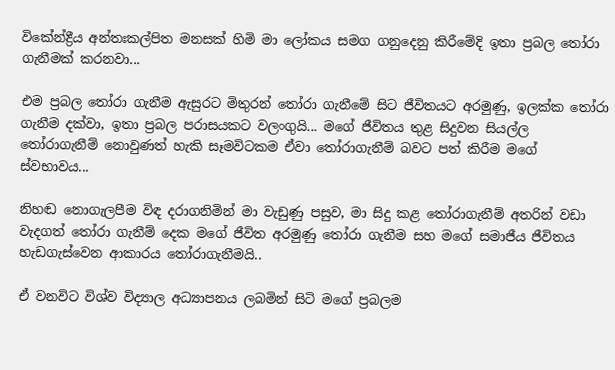විකේන්ද්‍රීය අන්තඃකල්පිත මනසක් හිමි මා ලෝකය සමග ගනුදෙනු කිරීමේදි ඉතා ප්‍රබල තෝරා ගැනීමක් කරනවා...

එම ප්‍රබල තෝරා ගැනීම ඇසුරට මිතුරන් තෝරා ගැනීමේ සිට ජීවිතයට අරමුණු, ඉලක්ක තෝරා ගැනීම දක්වා, ඉතා ප්‍රබල පරාසයකට වලංගුයි... මගේ ජීවිතය තුළ සිදුවන සියල්ල තෝරාගැනීම් නොවුණත් හැකි සෑමවිටකම ඒවා තෝරාගැනීම් බවට පත් කිරීම මගේ ස්වභාවය...

නිහඬ නොගැලපීම විඳ දරාගනිමින් මා වැඩුණු පසුව, මා සිදු කළ තෝරාගැනීම් අතරින් වඩා වැදගත් තෝරා ගැනීම් දෙක මගේ ජීවිත අරමුණු තෝරා ගැනීම සහ මගේ සමාජීය ජීවිතය හැඩගැස්වෙන ආකාරය තෝරාගැනීමයි..

ඒ වනවිට විශ්ව විද්‍යාල අධ්‍යාපනය ලබමින් සිටි මගේ ප්‍රබලම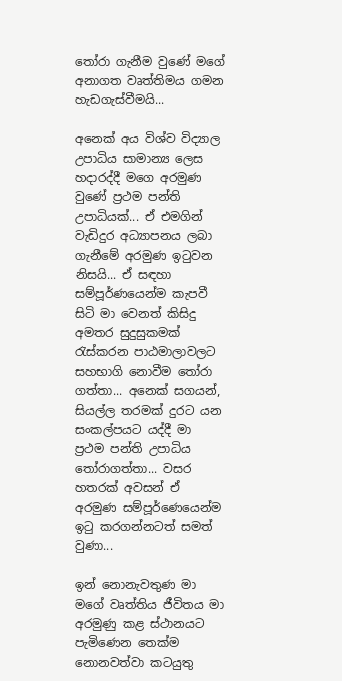තෝරා ගැනීම වුණේ මගේ අනාගත වෘත්තිමය ගමන හැඩගැස්වීමයි...

අනෙක් අය විශ්ව විද්‍යාල උපාධිය සාමාන්‍ය ලෙස හදාරද්දී මගෙ අරමුණ වුණේ ප්‍රථම පන්ති උපාධියක්... ඒ එමගින් වැඩිදුර අධ්‍යාපනය ලබා ගැනීමේ අරමුණ ඉටුවන නිසයි... ඒ සඳහා සම්පූර්ණයෙන්ම කැපවී සිටි මා වෙනත් කිසිදු අමතර සුදුසුකමක් රැස්කරන පාඨමාලාවලට සහභාගි නොවීම තෝරා ගත්තා... අනෙක් සගයන්, සියල්ල තරමක් දුරට යන සංකල්පයට යද්දී මා ප්‍රථම පන්ති උපාධිය තෝරාගත්තා... වසර හතරක් අවසන් ඒ අරමුණ සම්පූර්ණෙයෙන්ම ඉටු කරගන්නටත් සමත් වුණා...

ඉන් නොනැවතුණ මා මගේ වෘත්තිය ජීවිතය මා අරමුණු කළ ස්ථානයට පැමිණෙන තෙක්ම නොනවත්වා කටයුතු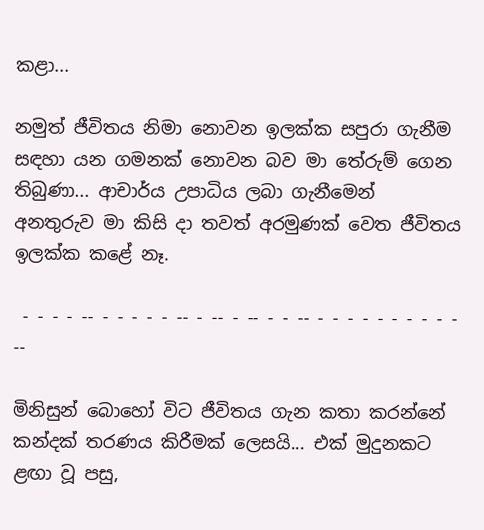කළා...

නමුත් ජීවිතය නිමා නොවන ඉලක්ක සපුරා ගැනීම සඳහා යන ගමනක් නොවන බව මා තේරුම් ගෙන තිබුණා... ආචාර්ය උපාධිය ලබා ගැනීමෙන් අනතුරුව මා කිසි දා තවත් අරමුණක් වෙත ජීවිතය ඉලක්ක කළේ නෑ.

 - - - - -- - - - - - -- - -- - -- - - -- - - - - - - - - - - --

මිනිසුන් බොහෝ විට ජීවිතය ගැන කතා කරන්නේ කන්දක් තරණය කිරීමක් ලෙසයි... එක් මුදුනකට ළඟා වූ පසු,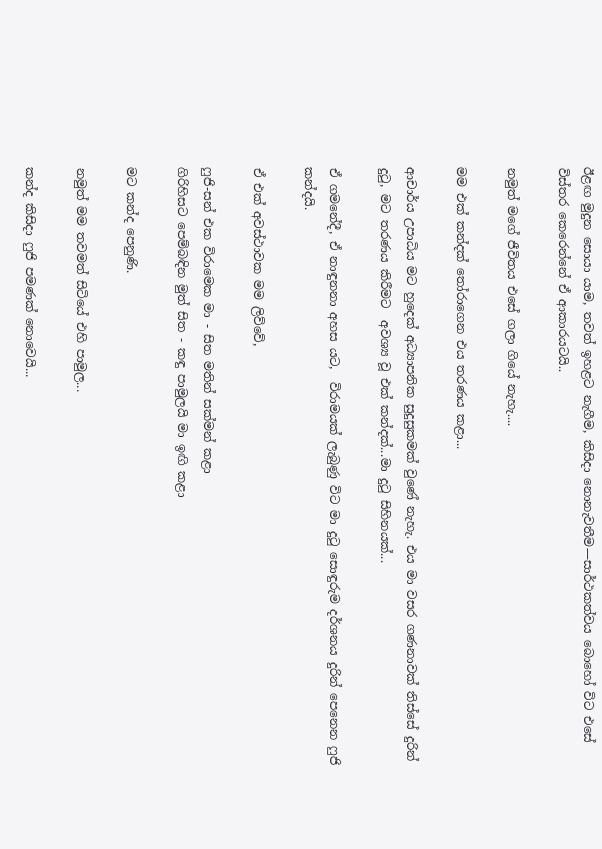ඊළඟ මුදුන සොයා යාම, තවත් ඉහළට නැගීම, කිසිදා නොනැවතීම—සාර්ථකත්වය බොහෝ විට එසේ විස්තර කෙරෙන්නේ ඒ ආකාරයටයි..

නමුත් මගේ ජීවිතය එසේ ගලා ගියේ නැහැ....

මම එක් කන්දක් තෝරාගෙන එය තරණය කළා...

ආචාර්ය උපාධිය මට හුදෙක් අධ්‍යාපනික සුදුසුකමක් වුණේ නැහැ. එය මා වසර ගණනාවක් තිස්සේ දුරින් දුටු, මට තරණය කිරීමට  අවශ්‍ය වූ එක් කන්දක්...මා දුටු සිහිනයක්...

ඒ ගමනේදී, ඒ නාඳුනනා අහස යට,  විරාමයක් ලැබුණු විට මා දුටු සොඳුරුම දර්ශනය දුරින් පෙනෙන ෆුජි කන්දයි.

ඒ එක් අවස්ථාවක මම ලිව්වේ,

ෆුජි-සන් එක විරාමෙක මා - සිත මතින් සක්මන් කළා
ගිරිහිසට පෙම්බඳින මුත් සිත - කඳු පාමුලයි මා ඉඟි කළා

මට කන්ද පෙනුණි.

නමුත් මම තවමත් සිටියේ එහි පාමුල...

කන්ද කිසිදා ෆුජි පමණක් නොවෙයි...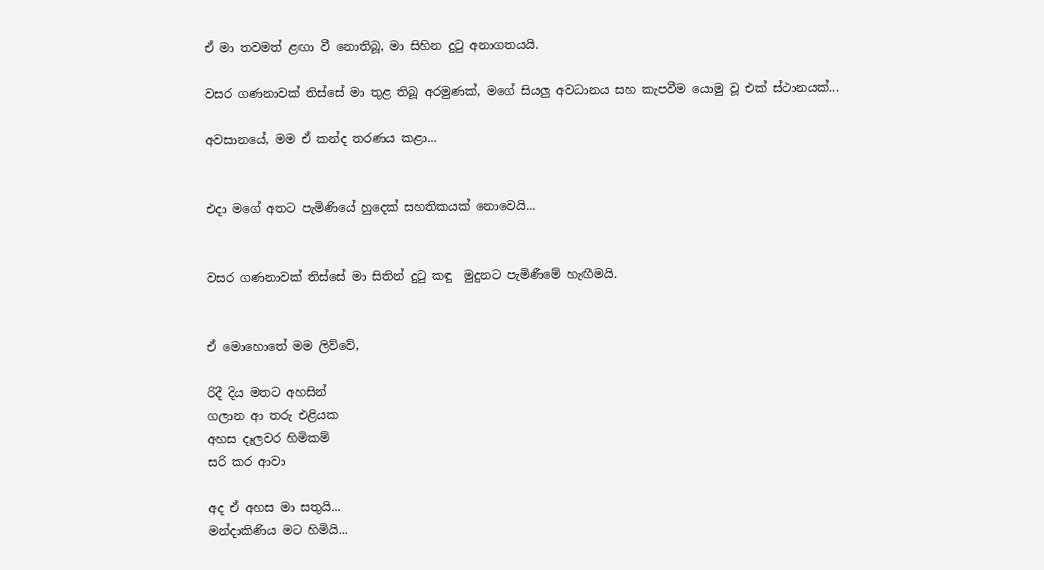ඒ මා තවමත් ළඟා වී නොතිබූ, මා සිහින දුටු අනාගතයයි.

වසර ගණනාවක් තිස්සේ මා තුළ තිබූ අරමුණක්, මගේ සියලු අවධානය සහ කැපවීම යොමු වූ එක් ස්ථානයක්...

අවසානයේ, මම ඒ කන්ද තරණය කළා...


එදා මගේ අතට පැමිණියේ හුදෙක් සහතිකයක් නොවෙයි...


වසර ගණනාවක් තිස්සේ මා සිතින් දුටු කඳු  මුදුනට පැමිණීමේ හැඟීමයි.


ඒ මොහොතේ මම ලිව්වේ,

රිදී දිය මතට අහසින්
ගලාන ආ තරු එළියක
අහස දෑලවර හිමිකම්
සරි කර ආවා

අද ඒ අහස මා සතුයි...
මන්දාකිණිය මට හිමියි...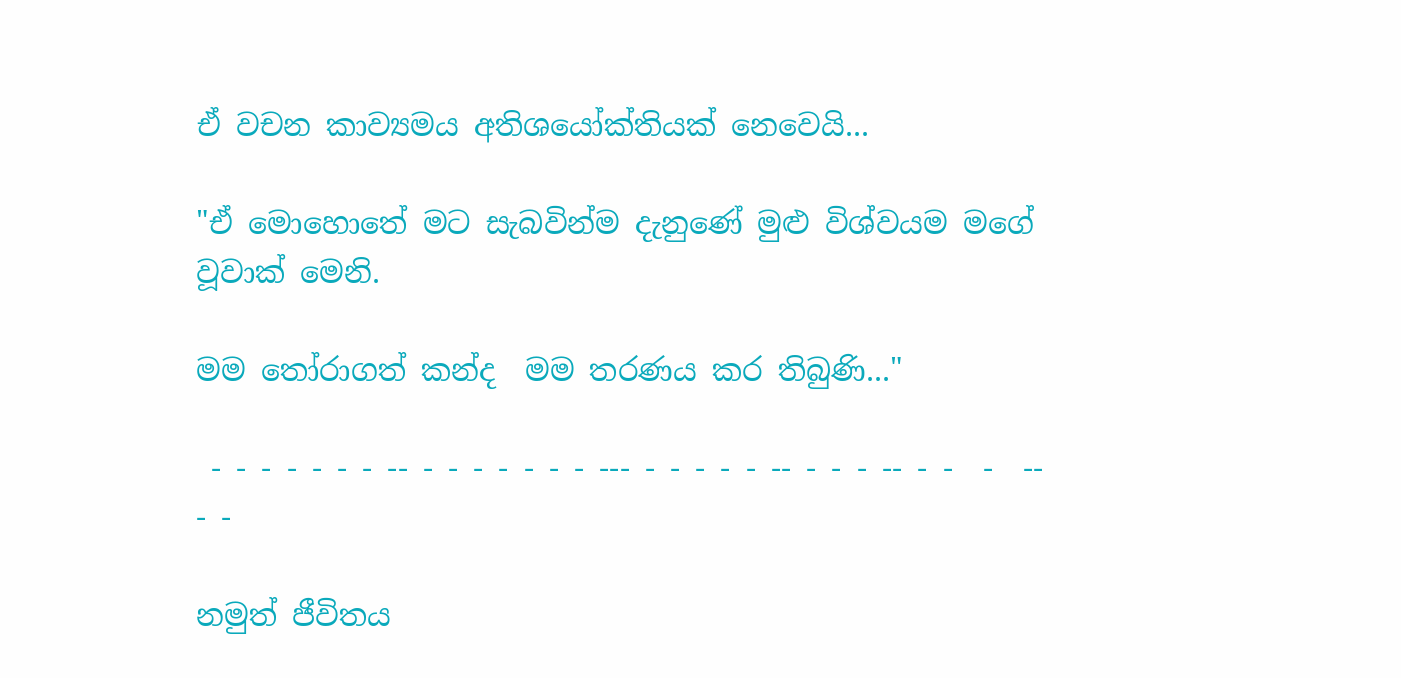ඒ වචන කාව්‍යමය අතිශයෝක්තියක් නෙවෙයි...

"ඒ මොහොතේ මට සැබවින්ම දැනුණේ මුළු විශ්වයම මගේ වූවාක් මෙනි.

මම තෝරාගත් කන්ද  මම තරණය කර තිබුණි..."

 - - - - - - - -- - - - - - - - --- - - - - - -- - - - -- - -  -  -- - -

නමුත් ජීවිතය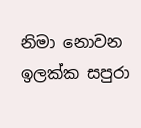නිමා නොවන ඉලක්ක සපුරා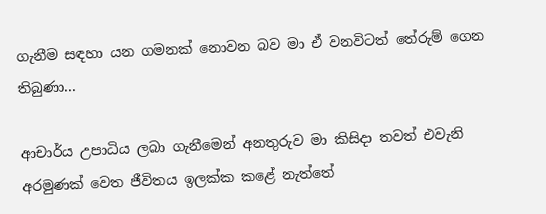ගැනීම සඳහා යන ගමනක් නොවන බව මා ඒ වනවිටත් තේරුම් ගෙන තිබුණා...

ආචාර්ය උපාධිය ලබා ගැනීමෙන් අනතුරුව මා කිසිදා තවත් එවැනි අරමුණක් වෙත ජීවිතය ඉලක්ක කළේ නැත්තේ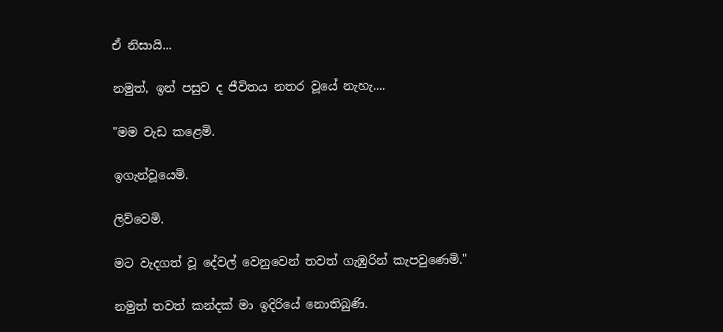ඒ නිසායි...

නමුත්, ඉන් පසුව ද ජීවිතය නතර වූයේ නැහැ....

"මම වැඩ කළෙමි.

ඉගැන්වූයෙමි.

ලිව්වෙමි.

මට වැදගත් වූ දේවල් වෙනුවෙන් තවත් ගැඹුරින් කැපවුණෙමි."

නමුත් තවත් කන්දක් මා ඉදිරියේ නොතිබුණි.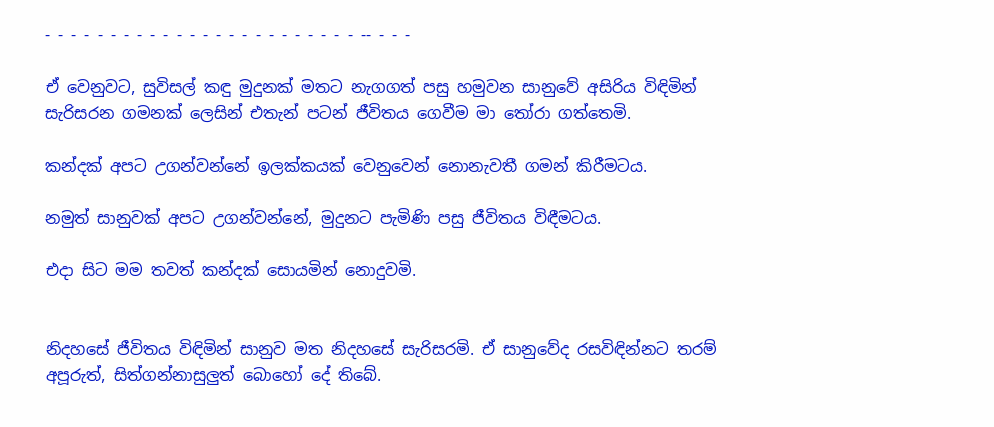- - - - - - - - - - - - - - - - - - - - - - - - -- - - -

ඒ වෙනුවට, සුවිසල් කඳු මුදුනක් මතට නැගගත් පසු හමුවන සානුවේ අසිරිය විඳිමින් සැරිසරන ගමනක් ලෙසින් එතැන් පටන් ජීවිතය ගෙවීම මා තෝරා ගත්තෙමි.

කන්දක් අපට උගන්වන්නේ ඉලක්කයක් වෙනුවෙන් නොනැවතී ගමන් කිරීමටය.

නමුත් සානුවක් අපට උගන්වන්නේ, මුදුනට පැමිණි පසු ජීවිතය විඳීමටය.

එදා සිට මම තවත් කන්දක් සොයමින් නොදුවමි.


නිදහසේ ජීවිතය විඳිමින් සානුව මත නිදහසේ සැරිසරමි. ඒ සානුවේද රසවිඳින්නට තරම් අපූරුත්, සිත්ගන්නාසුලුත් බොහෝ දේ තිබේ.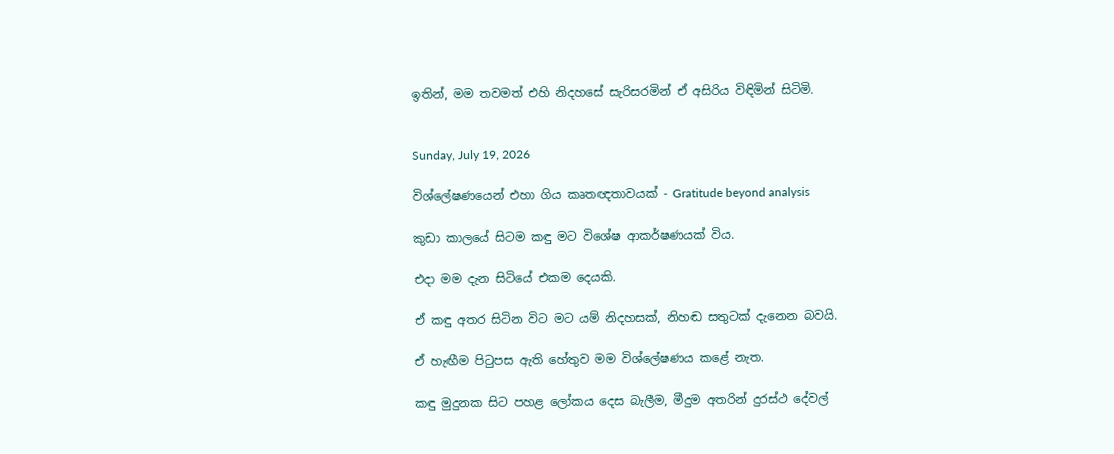ඉතින්, මම තවමත් එහි නිදහසේ සැරිසරමින් ඒ අසිරිය විඳිමින් සිටිමි.


Sunday, July 19, 2026

විශ්ලේෂණයෙන් එහා ගිය කෘතඥතාවයක් - Gratitude beyond analysis

කුඩා කාලයේ සිටම කඳු මට විශේෂ ආකර්ෂණයක් විය.

එදා මම දැන සිටියේ එකම දෙයකි.

ඒ කඳු අතර සිටින විට මට යම් නිදහසක්, නිහඬ සතුටක් දැනෙන බවයි.

ඒ හැඟීම පිටුපස ඇති හේතුව මම විශ්ලේෂණය කළේ නැත.

කඳු මුදුනක සිට පහළ ලෝකය දෙස බැලීම, මීදුම අතරින් දුරස්ථ දේවල්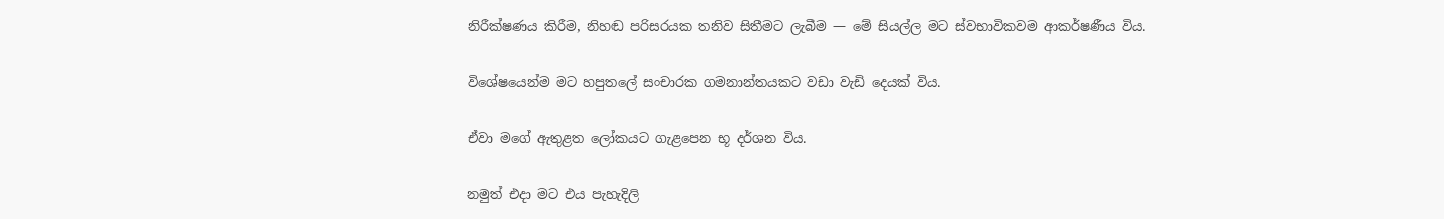නිරීක්ෂණය කිරීම, නිහඬ පරිසරයක තනිව සිතීමට ලැබීම — මේ සියල්ල මට ස්වභාවිකවම ආකර්ෂණීය විය.

විශේෂයෙන්ම මට හපුතලේ සංචාරක ගමනාන්තයකට වඩා වැඩි දෙයක් විය.

ඒවා මගේ ඇතුළත ලෝකයට ගැළපෙන භූ දර්ශන විය.

නමුත් එදා මට එය පැහැදිලි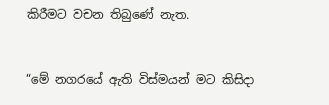කිරීමට වචන තිබුණේ නැත.


“මේ නගරයේ ඇති විස්මයන් මට කිසිදා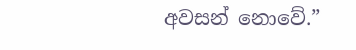අවසන් නොවේ.”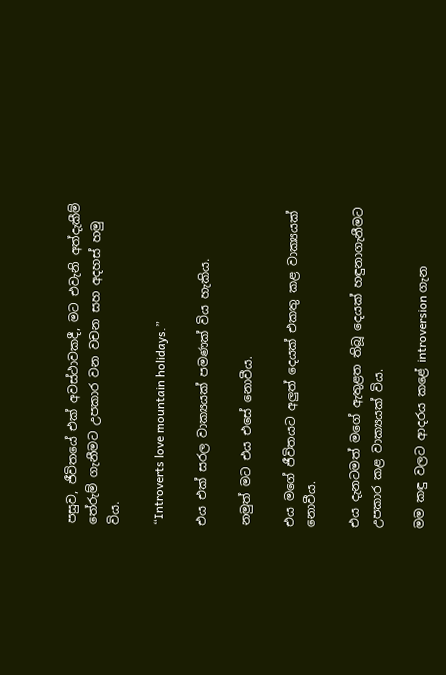පසුව, ජීවිතයේ එක් අවස්ථාවකදී, මට එවැනි අත්දැකීම් තේරුම් ගැනීමට උපකාර වන වචන සහ අදහස් හමු විය.

“Introverts love mountain holidays.”

එය එක් සරල වාක්‍යයක් පමණක් විය හැකිය.

නමුත් මට එය එසේ නොවීය.

එය මගේ ජීවිතයට අලුත් දෙයක් එකතු කළ වාක්‍යයක් නොවීය.

එය දැනටමත් මගේ ඇතුළත තිබූ දෙයක් හඳුනාගැනීමට උපකාර කළ වාක්‍යයක් විය.

මම කඳු වලට ආදරය කළේ introversion ගැන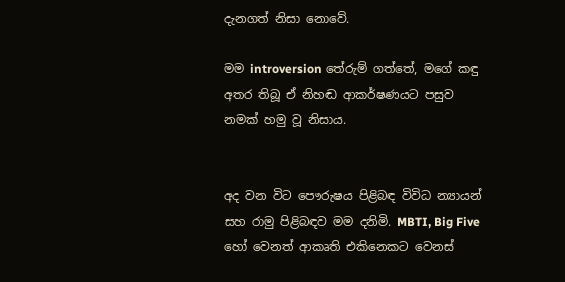දැනගත් නිසා නොවේ.

මම introversion තේරුම් ගත්තේ, මගේ කඳු අතර තිබූ ඒ නිහඬ ආකර්ෂණයට පසුව නමක් හමු වූ නිසාය.


අද වන විට පෞරුෂය පිළිබඳ විවිධ න්‍යායන් සහ රාමු පිළිබඳව මම දනිමි. MBTI, Big Five හෝ වෙනත් ආකෘති එකිනෙකට වෙනස්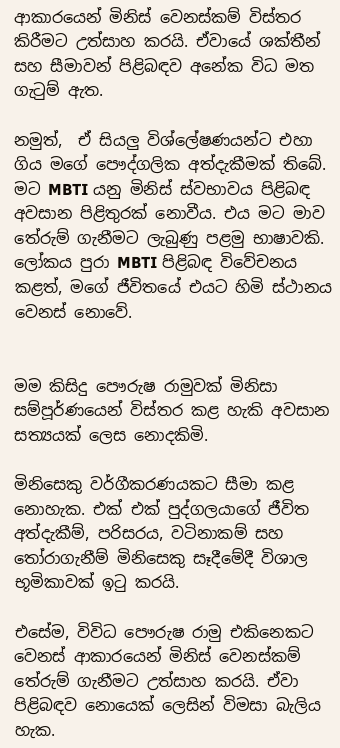ආකාරයෙන් මිනිස් වෙනස්කම් විස්තර කිරීමට උත්සාහ කරයි. ඒවායේ ශක්තීන් සහ සීමාවන් පිළිබඳව අනේක විධ මත ගැටුම් ඇත.

නමුත්,  ඒ සියලු විශ්ලේෂණයන්ට එහා ගිය මගේ පෞද්ගලික අත්දැකීමක් තිබේ. මට MBTI යනු මිනිස් ස්වභාවය පිළිබඳ අවසාන පිළිතුරක් නොවීය. එය මට මාව තේරුම් ගැනීමට ලැබුණු පළමු භාෂාවකි. ලෝකය පුරා MBTI පිළිබඳ විවේචනය කළත්, මගේ ජීවිතයේ එයට හිමි ස්ථානය වෙනස් නොවේ.


මම කිසිදු පෞරුෂ රාමුවක් මිනිසා සම්පූර්ණයෙන් විස්තර කළ හැකි අවසාන සත්‍යයක් ලෙස නොදකිමි.

මිනිසෙකු වර්ගීකරණයකට සීමා කළ නොහැක. එක් එක් පුද්ගලයාගේ ජීවිත අත්දැකීම්, පරිසරය, වටිනාකම් සහ තෝරාගැනීම් මිනිසෙකු සෑදීමේදී විශාල භූමිකාවක් ඉටු කරයි.

එසේම, විවිධ පෞරුෂ රාමු එකිනෙකට වෙනස් ආකාරයෙන් මිනිස් වෙනස්කම් තේරුම් ගැනීමට උත්සාහ කරයි. ඒවා පිළිබඳව නොයෙක් ලෙසින් විමසා බැලිය හැක.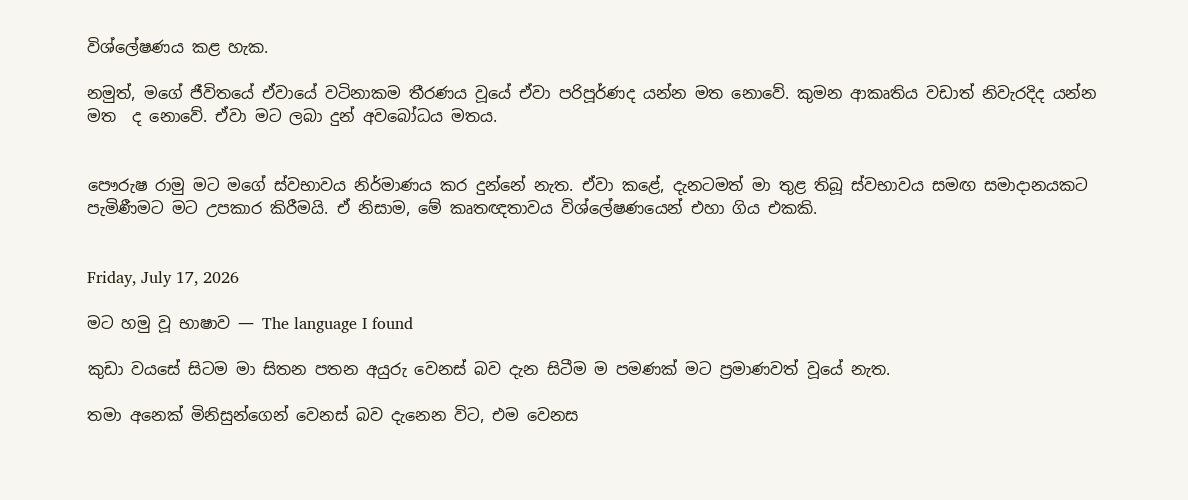විශ්ලේෂණය කළ හැක.

නමුත්, මගේ ජීවිතයේ ඒවායේ වටිනාකම තීරණය වූයේ ඒවා පරිපූර්ණද යන්න මත නොවේ. කුමන ආකෘතිය වඩාත් නිවැරදිද යන්න මත  ද නොවේ. ඒවා මට ලබා දුන් අවබෝධය මතය.


පෞරුෂ රාමු මට මගේ ස්වභාවය නිර්මාණය කර දුන්නේ නැත. ඒවා කළේ, දැනටමත් මා තුළ තිබූ ස්වභාවය සමඟ සමාදානයකට පැමිණීමට මට උපකාර කිරීමයි. ඒ නිසාම, මේ කෘතඥතාවය විශ්ලේෂණයෙන් එහා ගිය එකකි.


Friday, July 17, 2026

මට හමු වූ භාෂාව — The language I found

කුඩා වයසේ සිටම මා සිතන පතන අයුරු වෙනස් බව දැන සිටීම ම පමණක් මට ප්‍රමාණවත් වූයේ නැත.

තමා අනෙක් මිනිසුන්ගෙන් වෙනස් බව දැනෙන විට, එම වෙනස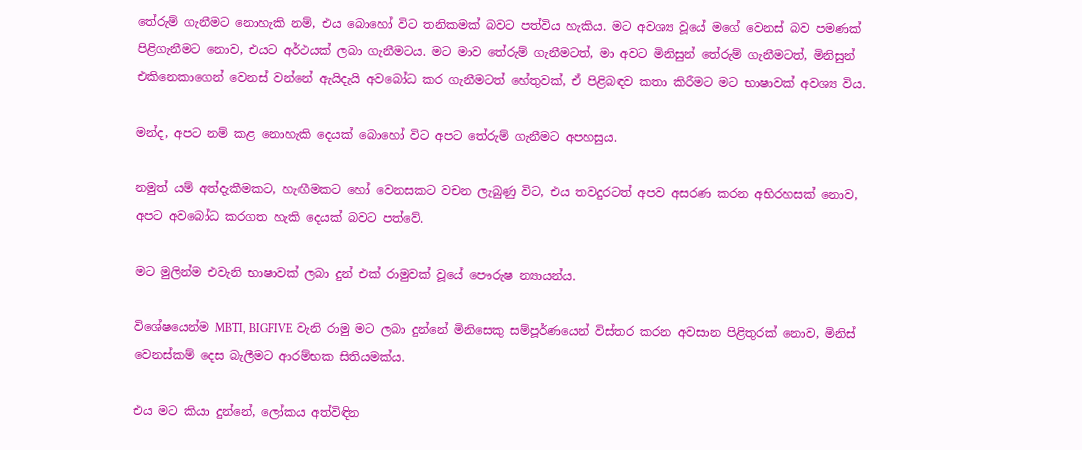තේරුම් ගැනීමට නොහැකි නම්, එය බොහෝ විට තනිකමක් බවට පත්විය හැකිය. මට අවශ්‍ය වූයේ මගේ වෙනස් බව පමණක් පිළිගැනීමට නොව, එයට අර්ථයක් ලබා ගැනීමටය. මට මාව තේරුම් ගැනීමටත්, මා අවට මිනිසුන් තේරුම් ගැනීමටත්, මිනිසුන් එකිනෙකාගෙන් වෙනස් වන්නේ ඇයිදැයි අවබෝධ කර ගැනීමටත් හේතුවක්, ඒ පිළිබඳව කතා කිරීමට මට භාෂාවක් අවශ්‍ය විය.

මන්ද, අපට නම් කළ නොහැකි දෙයක් බොහෝ විට අපට තේරුම් ගැනීමට අපහසුය.

නමුත් යම් අත්දැකීමකට, හැඟීමකට හෝ වෙනසකට වචන ලැබුණු විට, එය තවදුරටත් අපව අසරණ කරන අභිරහසක් නොව, අපට අවබෝධ කරගත හැකි දෙයක් බවට පත්වේ.

මට මුලින්ම එවැනි භාෂාවක් ලබා දුන් එක් රාමුවක් වූයේ පෞරුෂ න්‍යායන්ය.

විශේෂයෙන්ම MBTI, BIGFIVE වැනි රාමු මට ලබා දුන්නේ මිනිසෙකු සම්පූර්ණයෙන් විස්තර කරන අවසාන පිළිතුරක් නොව, මිනිස් වෙනස්කම් දෙස බැලීමට ආරම්භක සිතියමක්ය.

එය මට කියා දුන්නේ, ලෝකය අත්විඳින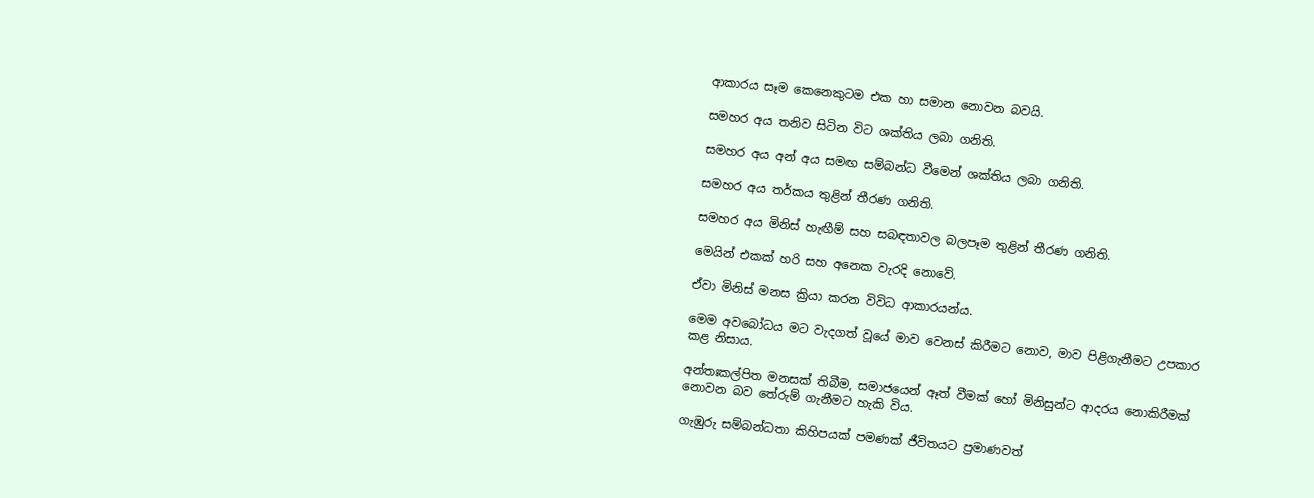ආකාරය සෑම කෙනෙකුටම එක හා සමාන නොවන බවයි.

සමහර අය තනිව සිටින විට ශක්තිය ලබා ගනිති.

සමහර අය අන් අය සමඟ සම්බන්ධ වීමෙන් ශක්තිය ලබා ගනිති.

සමහර අය තර්කය තුළින් තීරණ ගනිති.

සමහර අය මිනිස් හැඟීම් සහ සබඳතාවල බලපෑම තුළින් තීරණ ගනිති.

මෙයින් එකක් හරි සහ අනෙක වැරදි නොවේ.

ඒවා මිනිස් මනස ක්‍රියා කරන විවිධ ආකාරයන්ය.

මෙම අවබෝධය මට වැදගත් වූයේ මාව වෙනස් කිරීමට නොව, මාව පිළිගැනීමට උපකාර කළ නිසාය.

අන්තඃකල්පිත මනසක් තිබීම, සමාජයෙන් ඈත් වීමක් හෝ මිනිසුන්ට ආදරය නොකිරීමක් නොවන බව තේරුම් ගැනීමට හැකි විය.

ගැඹුරු සම්බන්ධතා කිහිපයක් පමණක් ජීවිතයට ප්‍රමාණවත්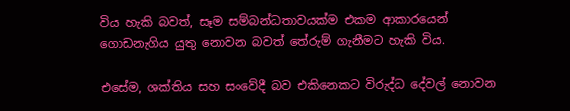විය හැකි බවත්, සෑම සම්බන්ධතාවයක්ම එකම ආකාරයෙන් ගොඩනැගිය යුතු නොවන බවත් තේරුම් ගැනීමට හැකි විය.

එසේම, ශක්තිය සහ සංවේදී බව එකිනෙකට විරුද්ධ දේවල් නොවන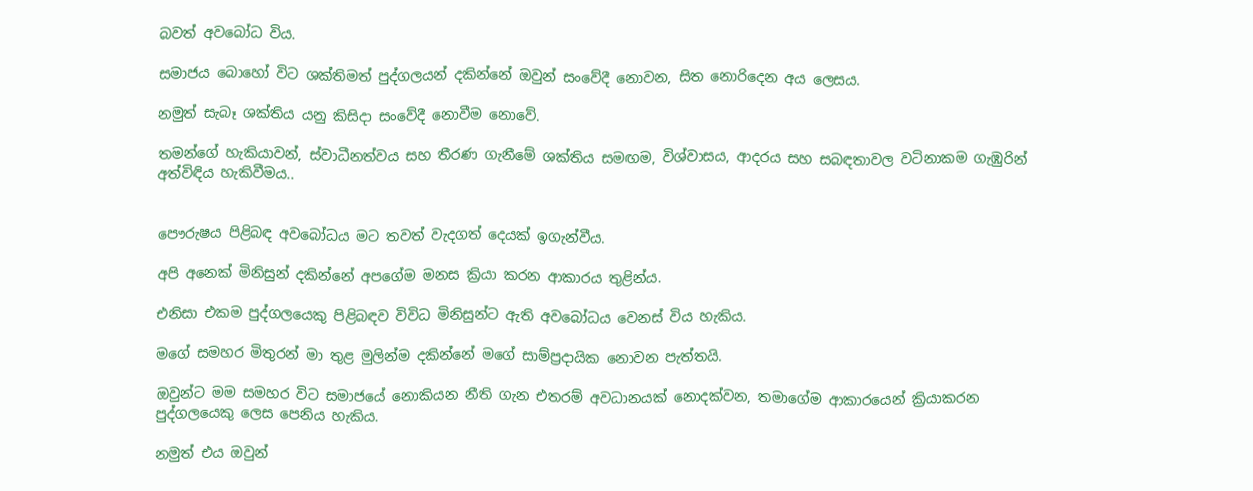බවත් අවබෝධ විය.

සමාජය බොහෝ විට ශක්තිමත් පුද්ගලයන් දකින්නේ ඔවුන් සංවේදී නොවන, සිත නොරිදෙන අය ලෙසය.

නමුත් සැබෑ ශක්තිය යනු කිසිදා සංවේදී නොවීම නොවේ.

තමන්ගේ හැකියාවන්, ස්වාධීනත්වය සහ තීරණ ගැනීමේ ශක්තිය සමඟම, විශ්වාසය, ආදරය සහ සබඳතාවල වටිනාකම ගැඹුරින් අත්විඳිය හැකිවීමය..


පෞරුෂය පිළිබඳ අවබෝධය මට තවත් වැදගත් දෙයක් ඉගැන්වීය.

අපි අනෙක් මිනිසුන් දකින්නේ අපගේම මනස ක්‍රියා කරන ආකාරය තුළින්ය.

එනිසා එකම පුද්ගලයෙකු පිළිබඳව විවිධ මිනිසුන්ට ඇති අවබෝධය වෙනස් විය හැකිය.

මගේ සමහර මිතුරන් මා තුළ මුලින්ම දකින්නේ මගේ සාම්ප්‍රදායික නොවන පැත්තයි.

ඔවුන්ට මම සමහර විට සමාජයේ නොකියන නීති ගැන එතරම් අවධානයක් නොදක්වන, තමාගේම ආකාරයෙන් ක්‍රියාකරන පුද්ගලයෙකු ලෙස පෙනිය හැකිය.

නමුත් එය ඔවුන්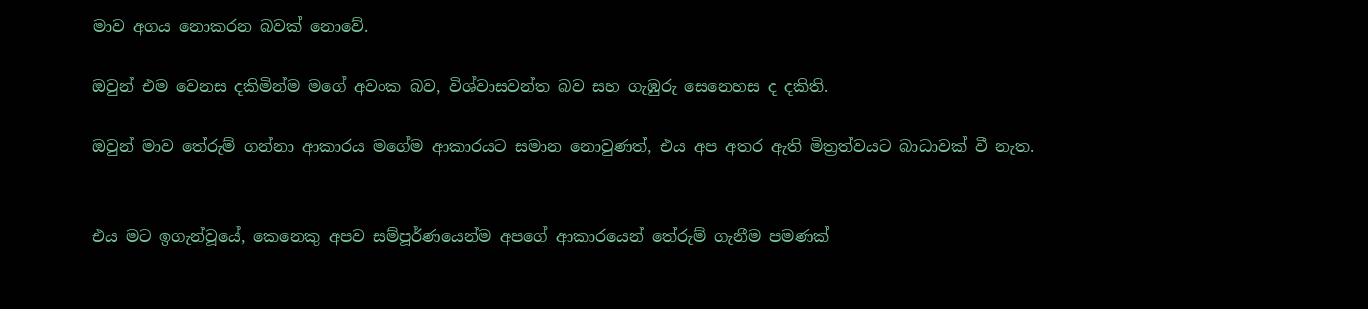මාව අගය නොකරන බවක් නොවේ.

ඔවුන් එම වෙනස දකිමින්ම මගේ අවංක බව, විශ්වාසවන්ත බව සහ ගැඹුරු සෙනෙහස ද දකිති.

ඔවුන් මාව තේරුම් ගන්නා ආකාරය මගේම ආකාරයට සමාන නොවුණත්, එය අප අතර ඇති මිත්‍රත්වයට බාධාවක් වී නැත.


එය මට ඉගැන්වූයේ, කෙනෙකු අපව සම්පූර්ණයෙන්ම අපගේ ආකාරයෙන් තේරුම් ගැනීම පමණක්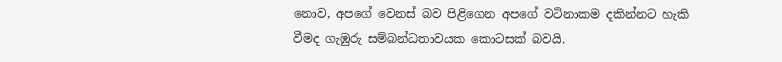නොව, අපගේ වෙනස් බව පිළිගෙන අපගේ වටිනාකම දකින්නට හැකි වීමද ගැඹුරු සම්බන්ධතාවයක කොටසක් බවයි.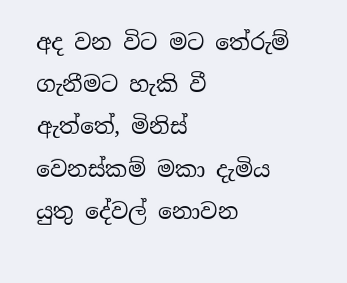අද වන විට මට තේරුම් ගැනීමට හැකි වී ඇත්තේ, මිනිස් වෙනස්කම් මකා දැමිය යුතු දේවල් නොවන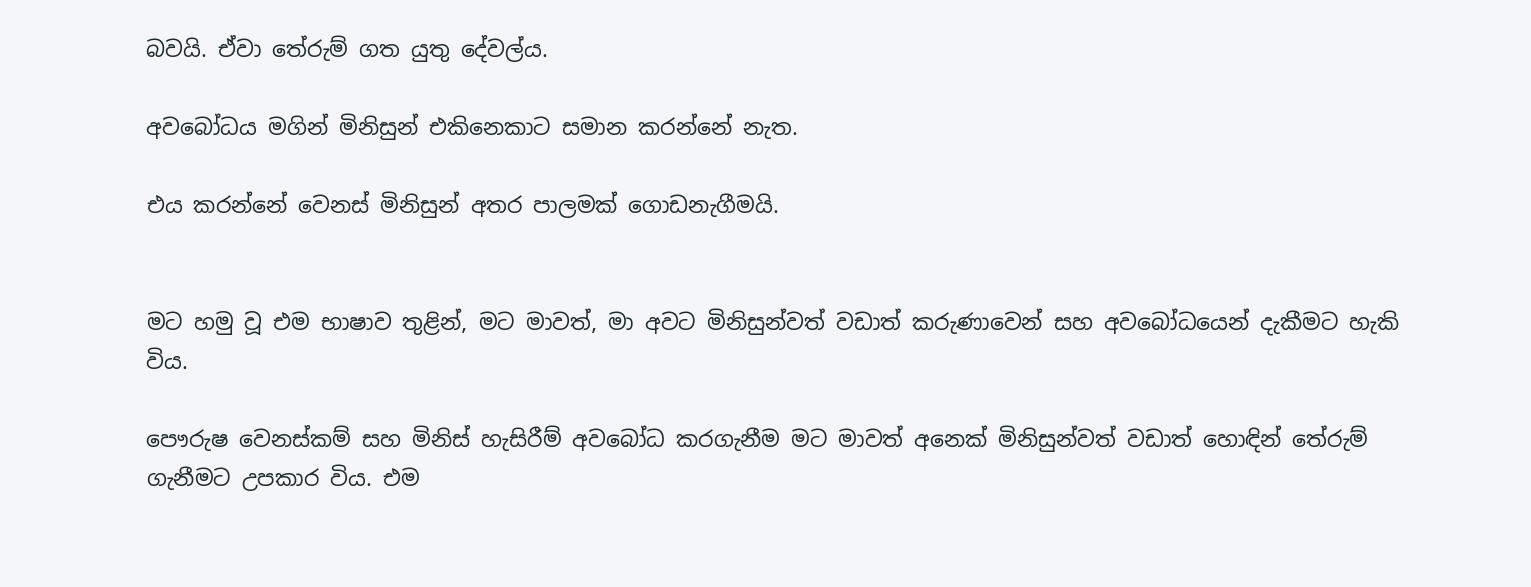බවයි. ඒවා තේරුම් ගත යුතු දේවල්ය.

අවබෝධය මගින් මිනිසුන් එකිනෙකාට සමාන කරන්නේ නැත.

එය කරන්නේ වෙනස් මිනිසුන් අතර පාලමක් ගොඩනැගීමයි.


මට හමු වූ එම භාෂාව තුළින්, මට මාවත්, මා අවට මිනිසුන්වත් වඩාත් කරුණාවෙන් සහ අවබෝධයෙන් දැකීමට හැකි විය.

පෞරුෂ වෙනස්කම් සහ මිනිස් හැසිරීම් අවබෝධ කරගැනීම මට මාවත් අනෙක් මිනිසුන්වත් වඩාත් හොඳින් තේරුම් ගැනීමට උපකාර විය. එම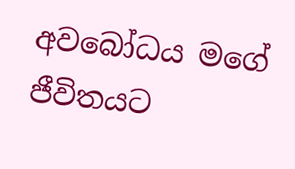අවබෝධය මගේ ජීවිතයට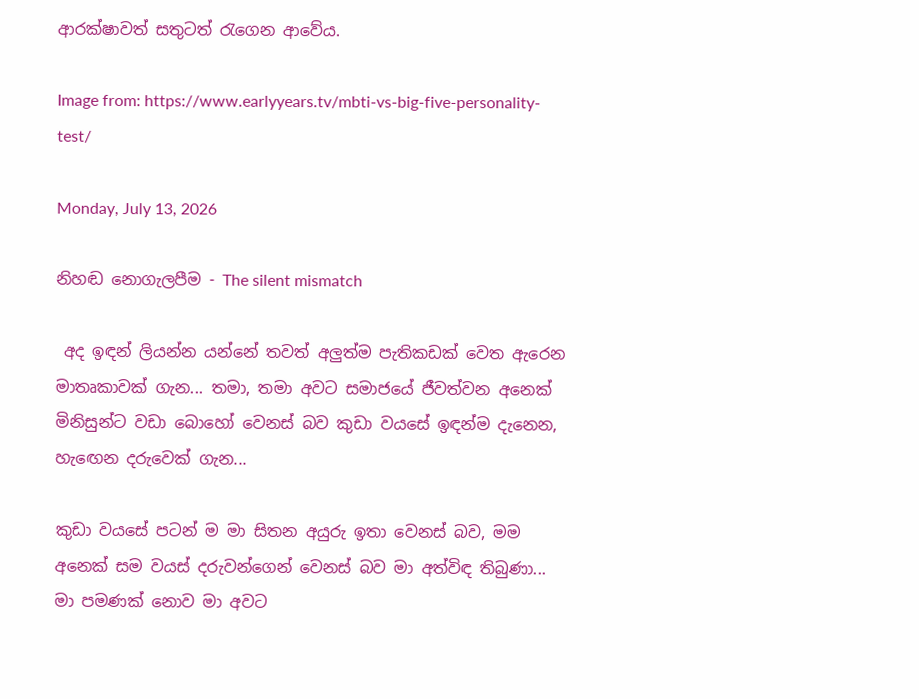ආරක්ෂාවත් සතුටත් රැගෙන ආවේය.

Image from: https://www.earlyyears.tv/mbti-vs-big-five-personality-test/

Monday, July 13, 2026

නිහඬ නොගැලපීම - The silent mismatch

 අද ඉඳන් ලියන්න යන්නේ තවත් අලුත්ම පැතිකඩක් වෙත ඇරෙන මාතෘකාවක් ගැන... තමා, තමා අවට සමාජයේ ජීවත්වන අනෙක් මිනිසුන්ට වඩා බොහෝ වෙනස් බව කුඩා වයසේ ඉඳන්ම දැනෙන, හැඟෙන දරුවෙක් ගැන...

කුඩා වයසේ පටන් ම මා සිතන අයුරු ඉතා වෙනස් බව, මම අනෙක් සම වයස් දරුවන්ගෙන් වෙනස් බව මා අත්විඳ තිබුණා... මා පමණක් නොව මා අවට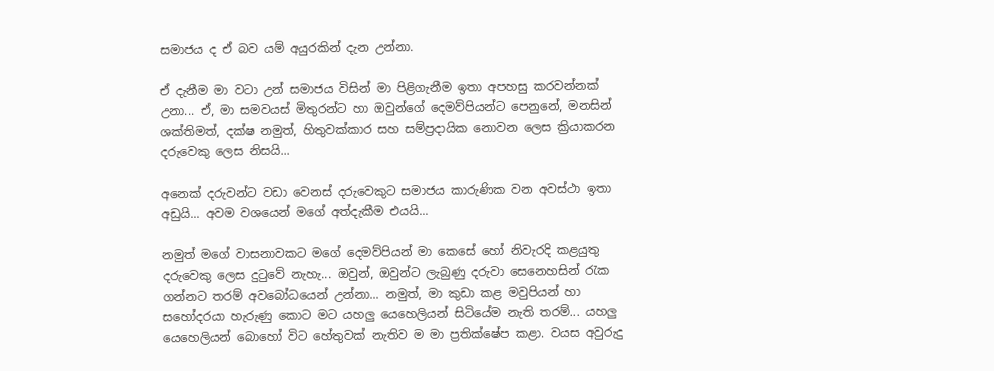සමාජය ද ඒ බව යම් අයුරකින් දැන උන්නා.

ඒ දැනීම මා වටා උන් සමාජය විසින් මා පිළිගැනීම ඉතා අපහසු කරවන්නක් උනා... ඒ, මා සමවයස් මිතුරන්ට හා ඔවුන්ගේ දෙමව්පියන්ට පෙනුනේ, මනසින් ශක්තිමත්, දක්ෂ නමුත්, හිතුවක්කාර සහ සම්ප්‍රදායික නොවන ලෙස ක්‍රියාකරන දරුවෙකු ලෙස නිසයි...

අනෙක් දරුවන්ට වඩා වෙනස් දරුවෙකුට සමාජය කාරුණික වන අවස්ථා ඉතා අඩුයි... අවම වශයෙන් මගේ අත්දැකීම එයයි...

නමුත් මගේ වාසනාවකට මගේ දෙමව්පියන් මා කෙසේ හෝ නිවැරදි කළයුතු දරුවෙකු ලෙස දුටුවේ නැහැ... ඔවුන්, ඔවුන්ට ලැබුණු දරුවා සෙනෙහසින් රැක ගන්නට තරම් අවබෝධයෙන් උන්නා... නමුත්, මා කුඩා කළ මවුපියන් හා සහෝදරයා හැරුණු කොට මට යහලු යෙහෙලියන් සිටියේම නැති තරම්... යහලු යෙහෙලියන් බොහෝ විට හේතුවක් නැතිව ම මා ප්‍රතික්ෂේප කළා. වයස අවුරුදු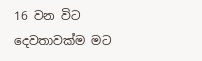16 වන විට දෙවතාවක්ම මට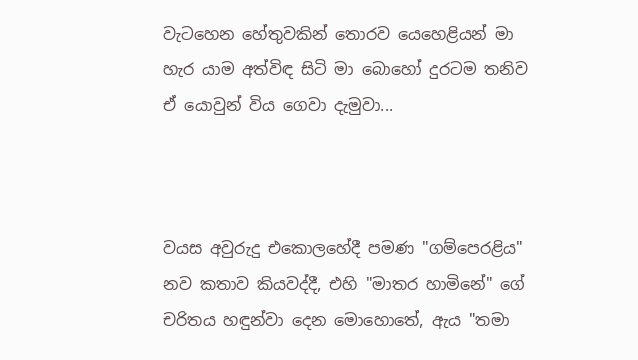වැටහෙන හේතුවකින් තොරව යෙහෙළියන් මා හැර යාම අත්විඳ සිටි මා බොහෝ දුරටම තනිව ඒ යොවුන් විය ගෙවා දැමුවා...



වයස අවුරුදු එකොලහේදී පමණ "ගම්පෙරළිය" නව කතාව කියවද්දී, එහි "මාතර හාමිනේ" ගේ චරිතය හඳුන්වා දෙන මොහොතේ, ඇය "තමා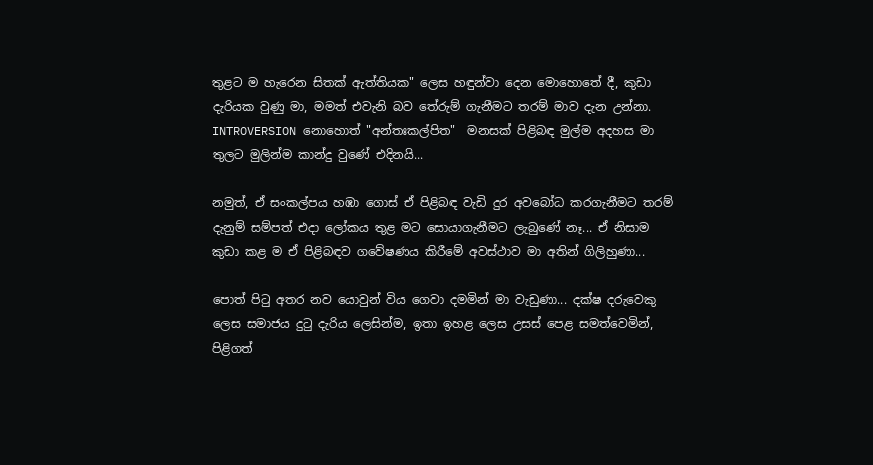තුළට ම හැරෙන සිතක් ඇත්තියක" ලෙස හඳුන්වා දෙන මොහොතේ දී, කුඩා දැරියක වුණු මා, මමත් එවැනි බව තේරුම් ගැනීමට තරම් මාව දැන උන්නා. INTROVERSION නොහොත් "අන්තඃකල්පිත"  මනසක් පිළිබඳ මුල්ම අදහස මා තුලට මුලින්ම කාන්දු වුණේ එදිනයි...

නමුත්, ඒ සංකල්පය හඹා ගොස් ඒ පිළිබඳ වැඩි දුර අවබෝධ කරගැනීමට තරම් දැනුම් සම්පත් එදා ලෝකය තුළ මට සොයාගැනීමට ලැබුණේ නෑ... ඒ නිසාම කුඩා කළ ම ඒ පිළිබඳව ගවේෂණය කිරීමේ අවස්ථාව මා අතින් ගිලිහුණා...

පොත් පිටු අතර නව යොවුන් විය ගෙවා දමමින් මා වැඩුණා... දක්ෂ දරුවෙකු ලෙස සමාජය දුටු දැරිය ලෙසින්ම, ඉතා ඉහළ ලෙස උසස් පෙළ සමත්වෙමින්, පිළිගත්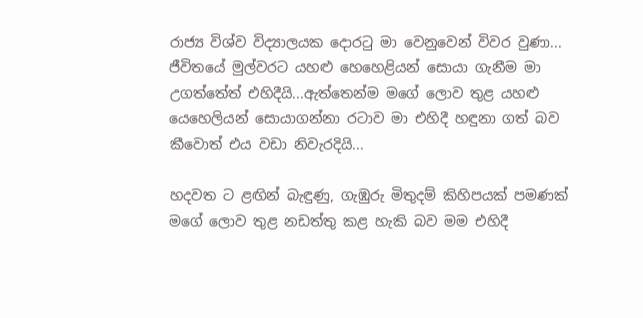රාජ්‍ය විශ්ව විද්‍යාලයක දොරටු මා වෙනුවෙන් විවර වුණා... ජීවිතයේ මුල්වරට යහළු හෙහෙළියන් සොයා ගැනීම මා උගත්තේත් එහිදීයි...ඇත්තෙන්ම මගේ ලොව තුළ යහළු යෙහෙලියන් සොයාගන්නා රටාව මා එහිදී හඳුනා ගත් බව කීවොත් එය වඩා නිවැරදියි...

හදවත ට ළඟින් බැඳුණු, ගැඹුරු මිතුදම් කිහිපයක් පමණක් මගේ ලොව තුළ නඩත්තු කළ හැකි බව මම එහිදී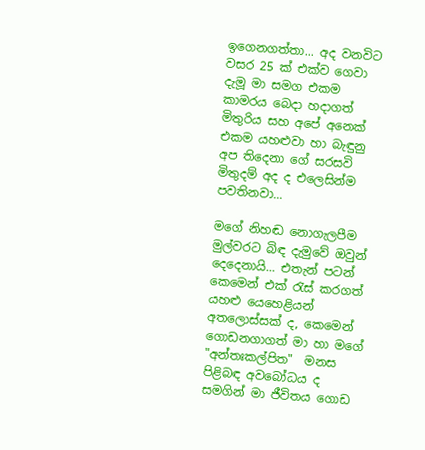ඉගෙනගත්තා... අද වනවිට වසර 25 ක් එක්ව ගෙවා දැමූ මා සමග එකම කාමරය බෙදා හදාගත් මිතුරිය සහ අපේ අනෙක් එකම යහළුවා හා බැඳුනු අප තිදෙනා ගේ සරසවි මිතුදම් අද ද එලෙසින්ම පවතිනවා...

මගේ නිහඬ නොගැලපීම මුල්වරට බිඳ දැමුවේ ඔවුන් දෙදෙනායි... එතැන් පටන් කෙමෙන් එක් රැස් කරගත් යහළු යෙහෙළියන් අතලොස්සක් ද, කෙමෙන් ගොඩනගාගත් මා හා මගේ "අන්තඃකල්පිත"  මනස පිළිබඳ අවබෝධය ද සමගින් මා ජීවිතය ගොඩ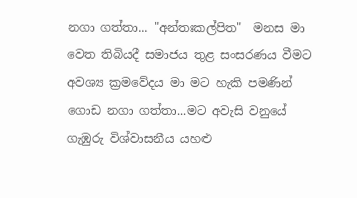නගා ගත්තා... "අන්තඃකල්පිත"  මනස මා වෙත තිබියදී සමාජය තුළ සංසරණය වීමට අවශ්‍ය ක්‍රමවේදය මා මට හැකි පමණින් ගොඩ නගා ගත්තා...මට අවැසි වනුයේ ගැඹුරු විශ්වාසනීය යහළු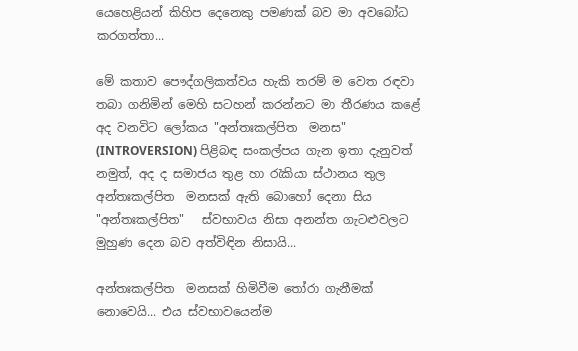යෙහෙළියන් කිහිප දෙනෙකු පමණක් බව මා අවබෝධ කරගත්තා...

මේ කතාව පෞද්ගලිකත්වය හැකි තරම් ම වෙත රඳවා තබා ගනිමින් මෙහි සටහන් කරන්නට මා තීරණය කළේ අද වනවිට ලෝකය "අන්තඃකල්පිත  මනස" (INTROVERSION) පිළිබඳ සංකල්පය ගැන ඉතා දැනුවත් නමුත්, අද ද සමාජය තුළ හා රැකියා ස්ථානය තුල අන්තඃකල්පිත  මනසක් ඇති බොහෝ දෙනා සිය "අන්තඃකල්පිත"   ස්වභාවය නිසා අනන්ත ගැටළුවලට මුහුණ දෙන බව අත්විඳින නිසායි...

අන්තඃකල්පිත  මනසක් හිමිවීම තෝරා ගැනීමක් නොවෙයි... එය ස්වභාවයෙන්ම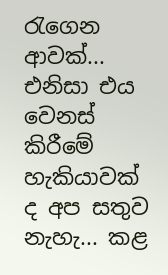රැගෙන ආවක්... එනිසා එය වෙනස් කිරීමේ හැකියාවක් ද අප සතුව නැහැ... කළ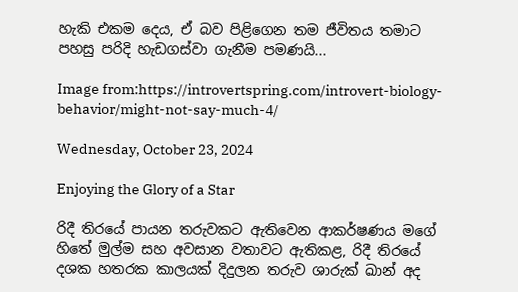හැකි එකම දෙය, ඒ බව පිළිගෙන තම ජීවිතය තමාට පහසු පරිදි හැඩගස්වා ගැනීම පමණයි...

Image from:https://introvertspring.com/introvert-biology-behavior/might-not-say-much-4/

Wednesday, October 23, 2024

Enjoying the Glory of a Star

රිදී තිරයේ පායන තරුවකට ඇතිවෙන ආකර්ෂණය මගේ හිතේ මුල්ම සහ අවසාන වතාවට ඇතිකළ, රිදී තිරයේ දශක හතරක කාලයක් දිදුලන තරුව ශාරුක් ඛාන් අද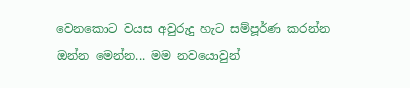වෙනකොට වයස අවුරුදු හැට සම්පූර්ණ කරන්න ඔන්න මෙන්න... මම නවයොවුන්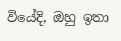වියේදි, ඔහු ඉතා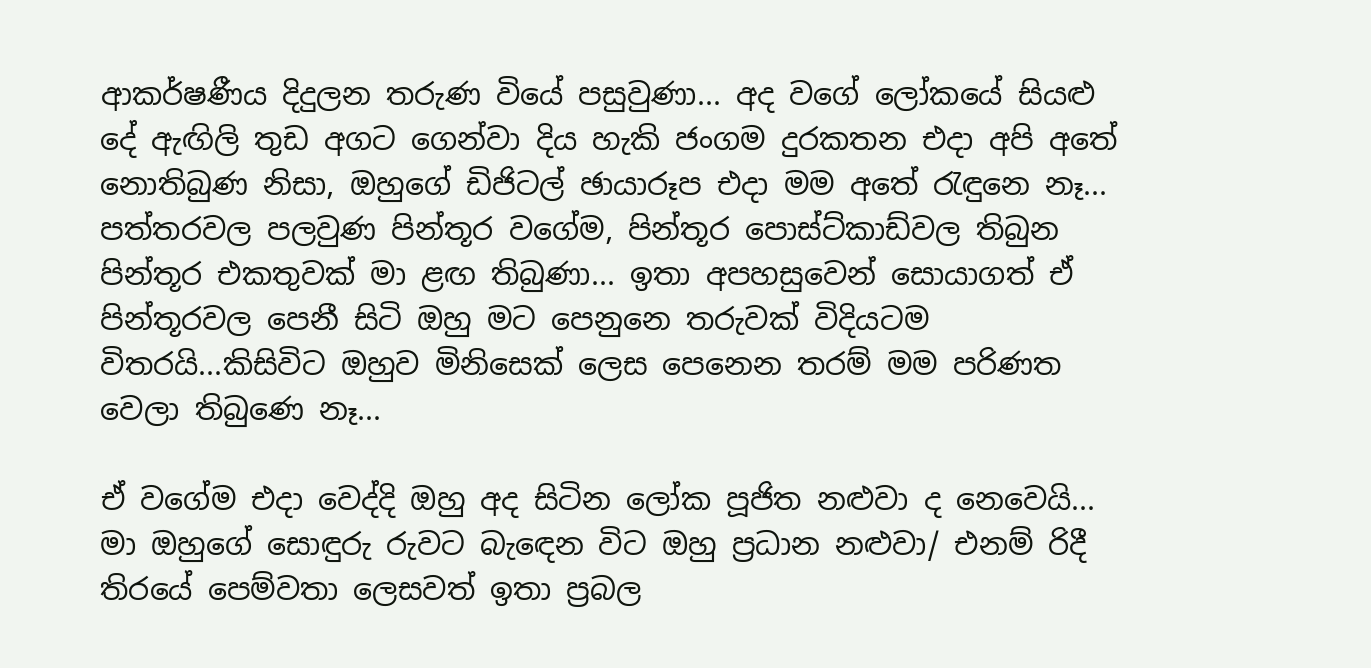ආකර්ෂණීය දිදුලන තරුණ වියේ පසුවුණා... අද වගේ ලෝකයේ සියළු දේ ඇඟිලි තුඩ අගට ගෙන්වා දිය හැකි ජංගම දුරකතන එදා අපි අතේ නොතිබුණ නිසා, ඔහුගේ ඩිජිටල් ඡායාරූප එදා මම අතේ රැඳුනෙ නෑ...  පත්තරවල පලවුණ පින්තූර වගේම, පින්තූර පොස්ට්කාඩ්වල තිබුන පින්තූර එකතුවක් මා ළඟ තිබුණා... ඉතා අපහසුවෙන් සොයාගත් ඒ පින්තූරවල පෙනී සිටි ඔහු මට පෙනුනෙ තරුවක් විදියටම විතරයි...කිසිවිට ඔහුව මිනිසෙක් ලෙස පෙනෙන තරම් මම පරිණත වෙලා තිබුණෙ නෑ...

ඒ වගේම එදා වෙද්දි ඔහු අද සිටින ලෝක පූජිත නළුවා ද නෙවෙයි... මා ඔහුගේ සොඳුරු රුවට බැඳෙන විට ඔහු ප්‍රධාන නළුවා/ එනම් රිදී තිරයේ පෙම්වතා ලෙසවත් ඉතා ප්‍රබල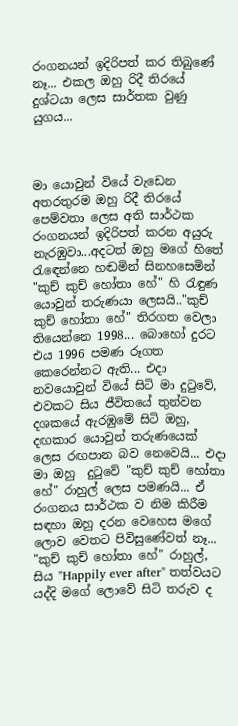රංගනයන් ඉදිරිපත් කර තිබුණේ නෑ... එකල ඔහු රිදී තිරයේ දුශ්ටයා ලෙස සාර්තක වුණු යුගය...



මා යොවුන් වියේ වැඩෙන අතරතුරම ඔහු රිදී තිරයේ පෙම්වතා ලෙස අති සාර්ථක රංගනයන් ඉදිරිපත් කරන අයුරු නැරඹුවා...අදටත් ඔහු මගේ හිතේ රැඳෙන්නෙ හඬමින් සිනහසෙමින් "කුච් කුච් හෝතා හේ" හි රැඳුණ යොවුන් තරුණයා ලෙසයි.."කුච් කුච් හෝතා හේ" තිරගත වෙලා තියෙන්නෙ 1998... බොහෝ දුරට එය 1996 පමණ රූගත කෙරෙන්නට ඇති... එදා නවයොවුන් වියේ සිටි මා දුටුවේ, එවකට සිය ජීවිතයේ තුන්වන දශකයේ ඇරඹුමේ සිටි ඔහු, දඟකාර යොවුන් තරුණයෙක් ලෙස රඟපාන බව නෙවෙයි... එදා මා ඔහු  දුටුවේ "කුච් කුච් හෝතා හේ" රාහුල් ලෙස පමණයි... ඒ රංගනය සාර්ථක ව නිම කිරීම සඳහා ඔහු දරන වෙහෙස මගේ ලොව වෙතට පිවිසුණේවත් නෑ... "කුච් කුච් හෝතා හේ" රාහුල්, සිය "Happily ever after" තත්වයට යද්දි මගේ ලොවේ සිටි තරුව ද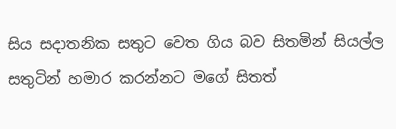සිය සදාතනික සතුට වෙත ගිය බව සිතමින් සියල්ල සතුටින් හමාර කරන්නට මගේ සිතත්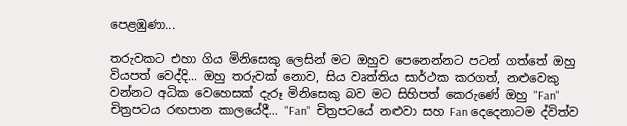පෙළඹුණා...

තරුවකට එහා ගිය මිනිසෙකු ලෙසින් මට ඔහුව පෙනෙන්නට පටන් ගත්තේ ඔහු වියපත් වෙද්දි... ඔහු තරුවක් නොව, සිය වෘත්තිය සාර්ථක කරගත්, නළුවෙකු වන්නට අධික වෙහෙසක් දැරූ මිනිසෙකු බව මට සිහිපත් කෙරුණේ ඔහු "Fan" චිත්‍රපටය රඟපාන කාලයේදී... "Fan"  චිත්‍රපටයේ නළුවා සහ Fan දෙදෙනාටම ද්විත්ව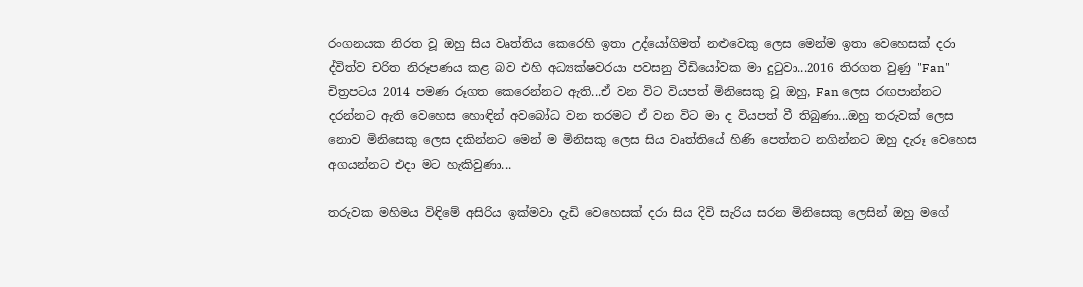රංගනයක නිරත වූ ඔහු සිය වෘත්තිය කෙරෙහි ඉතා උද්යෝගිමත් නළුවෙකු ලෙස මෙන්ම ඉතා වෙහෙසක් දරා ද්විත්ව චරිත නිරූපණය කළ බව එහි අධ්‍යක්ෂවරයා පවසනු වීඩියෝවක මා දුටුවා...2016 තිරගත වුණු "Fan" චිත්‍රපටය 2014 පමණ රූගත කෙරෙන්නට ඇති...ඒ වන විට වියපත් මිනිසෙකු වූ ඔහු, Fan ලෙස රඟපාන්නට දරන්නට ඇති වෙහෙස හොඳින් අවබෝධ වන තරමට ඒ වන විට මා ද වියපත් වී තිබුණා...ඔහු තරුවක් ලෙස නොව මිනිසෙකු ලෙස දකින්නට මෙන් ම මිනිසකු ලෙස සිය වෘත්තියේ හිණි පෙත්තට නගින්නට ඔහු දැරූ වෙහෙස අගයන්නට එදා මට හැකිවුණා...

තරුවක මහිමය විඳිමේ අසිරිය ඉක්මවා දැඩි වෙහෙසක් දරා සිය දිවි සැරිය සරන මිනිසෙකු ලෙසින් ඔහු මගේ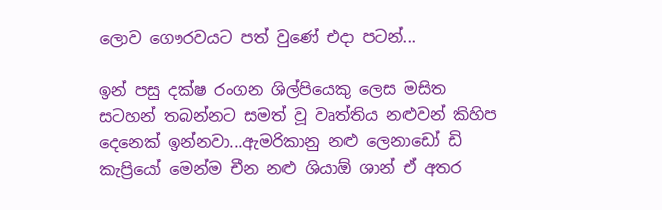ලොව ගෞරවයට පත් වුණේ එදා පටන්...

ඉන් පසු දක්ෂ රංගන ශිල්පියෙකු ලෙස මසිත සටහන් තබන්නට සමත් වූ වෘත්තිය නළුවන් කිහිප දෙනෙක් ඉන්නවා...ඇමරිකානු නළු ලෙනාඩෝ ඩි කැප්‍රියෝ මෙන්ම චීන නළු ශියාඕ ශාන් ඒ අතර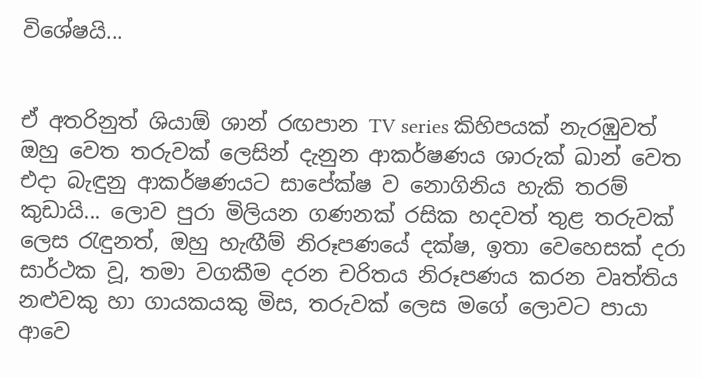විශේෂයි...


ඒ අතරිනුත් ශියාඕ ශාන් රඟපාන TV series කිහිපයක් නැරඹුවත් ඔහු වෙත තරුවක් ලෙසින් දැනුන ආකර්ෂණය ශාරුක් ඛාන් වෙත එදා බැඳුනු ආකර්ෂණයට සාපේක්ෂ ව නොගිනිය හැකි තරම් කුඩායි... ලොව පුරා මිලියන ගණනක් රසික හදවත් තුළ තරුවක් ලෙස රැඳුනත්, ඔහු හැඟීම් නිරූපණයේ දක්ෂ, ඉතා වෙහෙසක් දරා සාර්ථක වූ, තමා වගකීම දරන චරිතය නිරූපණය කරන වෘත්තිය නළුවකු හා ගායකයකු මිස, තරුවක් ලෙස මගේ ලොවට පායා ආවෙ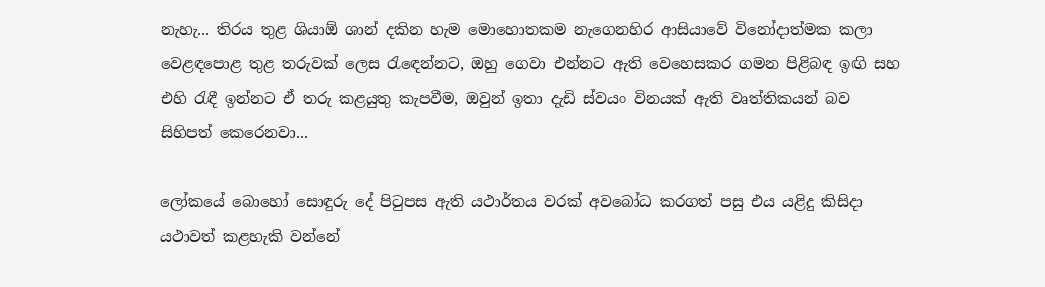නැහැ... තිරය තුළ ශියාඕ ශාන් දකින හැම මොහොතකම නැගෙනහිර ආසියාවේ විනෝදාත්මක කලා වෙළඳපොළ තුළ තරුවක් ලෙස රැඳෙන්නට, ඔහු ගෙවා එන්නට ඇති වෙහෙසකර ගමන පිළිබඳ ඉඟි සහ එහි රැඳී ඉන්නට ඒ තරු කළයුතු කැපවීම, ඔවුන් ඉතා දැඩි ස්ව‍යං විනයක් ඇති වෘත්තිකයන් බව සිහිපත් කෙරෙනවා...

ලෝකයේ බොහෝ සොඳුරු දේ පිටුපස ඇති යථාර්තය වරක් අවබෝධ කරගත් පසු එය යළිදු කිසිදා යථාවත් කළහැකි වන්නේ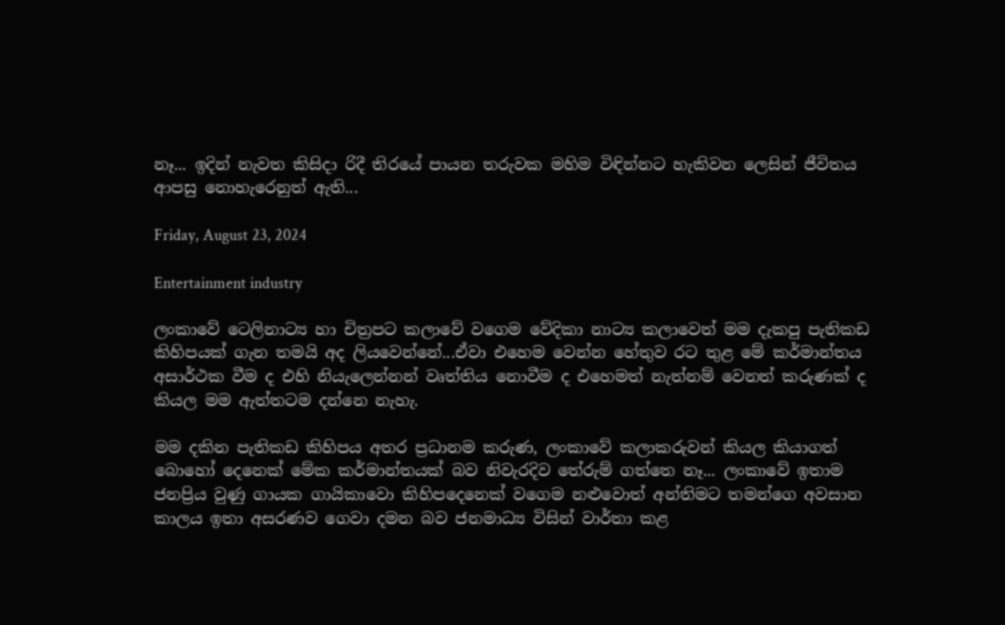නෑ... ඉදින් නැවත කිසිදා රිදී තිරයේ පායන තරුවක මහිම විඳින්නට හැකිවන ලෙසින් ජීවිතය ආපසු නොහැරෙනුත් ඇති...

Friday, August 23, 2024

Entertainment industry

ලංකාවේ ටෙලිනාට්‍ය හා චිත්‍රපට කලාවේ වගෙම වේදිකා නාට්‍ය කලාවෙත් මම දැකපු පැතිකඩ කිහිපයක් ගැන තමයි අද ලියවෙන්නේ...ඒවා එහෙම වෙන්න හේතුව රට තුළ මේ කර්මාන්තය අසාර්ථක වීම ද එහි නියැලෙන්නන් වෘත්තිය නොවීම ද එහෙමත් නැත්නම් වෙනත් කරුණක් ද කියල මම ඇත්තටම දන්නෙ නැහැ.

මම දකින පැතිකඩ කිහිපය අතර ප්‍රධානම කරුණ, ලංකාවේ කලාකරුවන් කියල කියාගත් බොහෝ දෙනෙක් මේක කර්මාන්තයක් බව නිවැරදිව තේරුම් ගත්තෙ නෑ... ලංකාවේ ඉතාම ජනප්‍රිය වුණු ගායක ගායිකාවො කිහිපදෙනෙක් වගෙම නළුවොත් අන්තිමට තමන්ගෙ අවසාන කාලය ඉතා අසරණව ගෙවා දමන බව ජනමාධ්‍ය විසින් වාර්තා කළ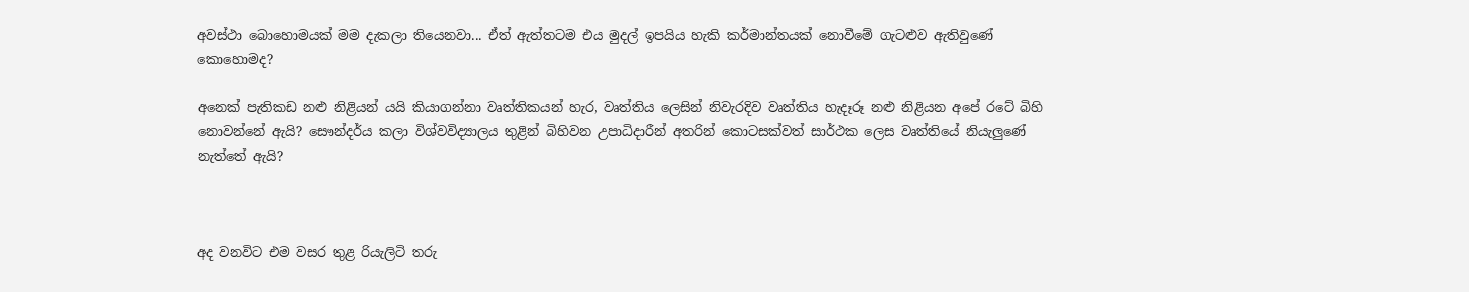අවස්ථා බොහොමයක් මම දැකලා තියෙනවා... ඒත් ඇත්තටම එය මුදල් ඉපයිය හැකි කර්මාන්තයක් නොවීමේ ගැටළුව ඇතිවුණේ කොහොමද?

අනෙක් පැතිකඩ නළු නිළියන් යයි කියාගන්නා වෘත්තිකයන් හැර, වෘත්තිය ලෙසින් නිවැරදිව වෘත්තිය හැදෑරූ නළු නිළියන අපේ රටේ බිහි නොවන්නේ ඇයි? සෞන්දර්ය කලා විශ්වවිද්‍යාලය තුළින් බිහිවන උපාධිදාරීන් අතරින් කොටසක්වත් සාර්ථක ලෙස වෘත්තියේ නියැලුණේ නැත්තේ ඇයි?



අද වනවිට එම වසර තුළ රියැලිටි තරු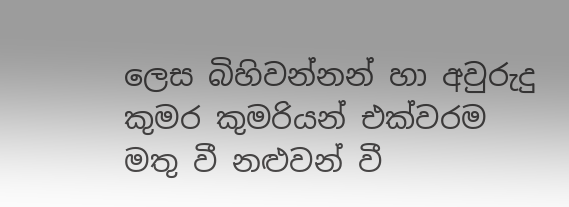ලෙස බිහිවන්නන් හා අවුරුදු කුමර කුමරියන් එක්වරම මතු වී නළුවන් වී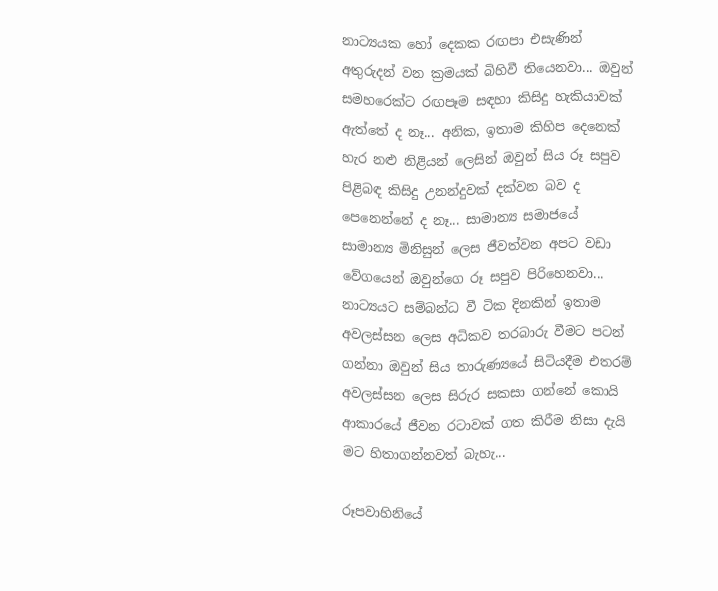නාට්‍යයක හෝ දෙකක රඟපා එසැණින් අතුරුදන් වන ක්‍රමයක් බිහිවී තියෙනවා... ඔවුන් සමහරෙක්ට රඟපෑම සඳහා කිසිදු හැකියාවක් ඇත්තේ ද නෑ... අනික, ඉතාම කිහිප දෙනෙක් හැර නළු නිළියන් ලෙසින් ඔවුන් සිය රූ සපුව පිළිබඳ කිසිදු උනන්දුවක් දක්වන බව ද පෙනෙන්නේ ද නෑ... සාමාන්‍ය සමාජයේ සාමාන්‍ය මිනිසුන් ලෙස ජීවත්වන අපට වඩා වේගයෙන් ඔවුන්ගෙ රූ සපුව පිරිහෙනවා... නාට්‍යයට සම්බන්ධ වී ටික දිනකින් ඉතාම අවලස්සන ලෙස අධිකව තරබාරු වීමට පටන් ගන්නා ඔවුන් සිය තාරුණ්‍යයේ සිටියදීම එතරම් අවලස්සන ලෙස සිරුර සකසා ගන්නේ කොයි ආකාරයේ ජීවන රටාවක් ගත කිරීම නිසා දැයි මට හිතාගන්නවත් බැහැ...

රූපවාහිනියේ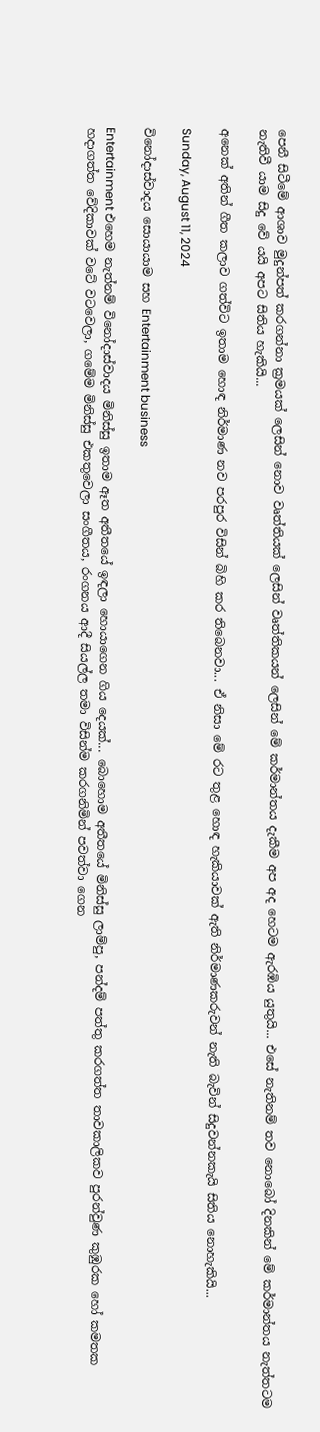පෙනී සිටීමේ ආශාව මුදුන්පත් කරගන්නා ක්‍රමයක් ලෙසින් නොව වෘත්තියක් ලෙසින් වෘත්තිකයන් ලෙසින් මේ කර්මාන්තය දැකීම අප අද හෙටම ඇරඹිය යුතුයි... එසේ නැතිනම් තව නොබෝ දිනකින් මේ කර්මාන්තය නැත්තටම නැතිවී යාම සිදු වේ යයි අපට සිතිය හැකියි...

අනෙක් අතින් ගීත කලාව ගත්විට ඉතාම හොඳ නිර්මාණ නව පරපුර විසින් බිහි කර තිබෙනවා... ඒ නිසා මේ රට තුළ හොඳ හැකියාවක් ඇති නිර්මාණකරුවන් නැති බැවින් සිදුවන්නකැයි සිතිය නොහැකියි...

Sunday, August 11, 2024

විනෝදාස්වාදය සොයායාම සහ Entertainment business

Entertainment එහෙම නැත්නම් විනෝදාස්වාදය මිනිස්සු ඉතාම ඈත අතීතයේ ඉඳලා හොයාගෙන ගිය දෙයක්... බොහොම අතීතයේ මිනිස්සු ලාම්පු, පන්දම් පත්තු කරගත්ත තාවකාලිකව පුරන්වුණ කුඹුරක හෝ කමතක හදාගත්ත වේදිකාවක් වටේ වටවෙලා, ගමේම මිනිස්සු එකතුවෙලා සංගීතය, රංගනය ආදී සියල්ල තමා විසින්ම කරගනිමින් පවත්වා ගෙන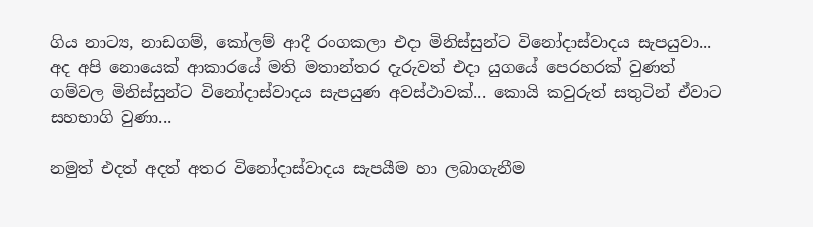ගිය නාට්‍ය, නාඩගම්, කෝලම් ආදී රංගකලා එදා මිනිස්සුන්ට විනෝදාස්වාදය සැපයුවා... අද අපි නොයෙක් ආකාරයේ මති මතාන්තර දැරුවත් එදා යුගයේ පෙරහරක් වුණත් ගම්වල මිනිස්සුන්ට විනෝදාස්වාදය සැපයුණ අවස්ථාවක්... කොයි කවුරුත් සතුටින් ඒවාට සහභාගි වුණා...

නමුත් එදත් අදත් අතර විනෝදාස්වාදය සැපයීම හා ලබාගැනීම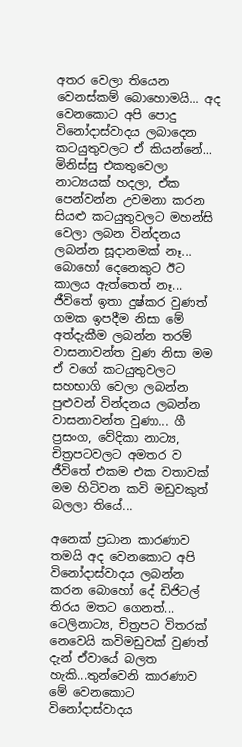අතර වෙලා තියෙන වෙනස්කම් බොහොමයි... අද වෙනකොට අපි පොදු විනෝදාස්වාදය ලබාදෙන කටයුතුවලට ඒ කියන්නේ... මිනිස්සු එකතුවෙලා නාට්‍යයක් හදලා, ඒක පෙන්වන්න උවමනා කරන සියළු කටයුතුවලට මහන්සි වෙලා ලබන වින්දනය ලබන්න සූදානමක් නෑ... බොහෝ දෙනෙකුට ඊට කාලය ඇත්තෙත් නෑ... ජීවිතේ ඉතා දුෂ්කර වුණත් ගමක ඉපදීම නිසා මේ අත්දැකීම ලබන්න තරම් වාසනාවන්ත වුණ නිසා මම ඒ වගේ කටයුතුවලට සහභාගි වෙලා ලබන්න පුළුවන් වින්දනය ලබන්න වාසනාවන්ත වුණා... ගී ප්‍රසංග, වේදිකා නාට්‍ය, චිත්‍රපටවලට අමතර ව ජීවිතේ එකම එක වතාවක් මම හිටිවන කවි මඩුවකුත් බලලා තියේ...

අනෙක් ප්‍රධාන කාරණාව තමයි අද වෙනකොට අපි විනෝදාස්වාදය ලබන්න කරන බොහෝ දේ ඩිජිටල් තිරය මතට ගෙනත්... ටෙලිනාට්‍ය, චිත්‍රපට විතරක් නෙවෙයි කවිමඩුවක් වුණත් දැන් ඒවායේ බලත හැකි...තුන්වෙනි කාරණාව මේ වෙනකොට විනෝදාස්වාදය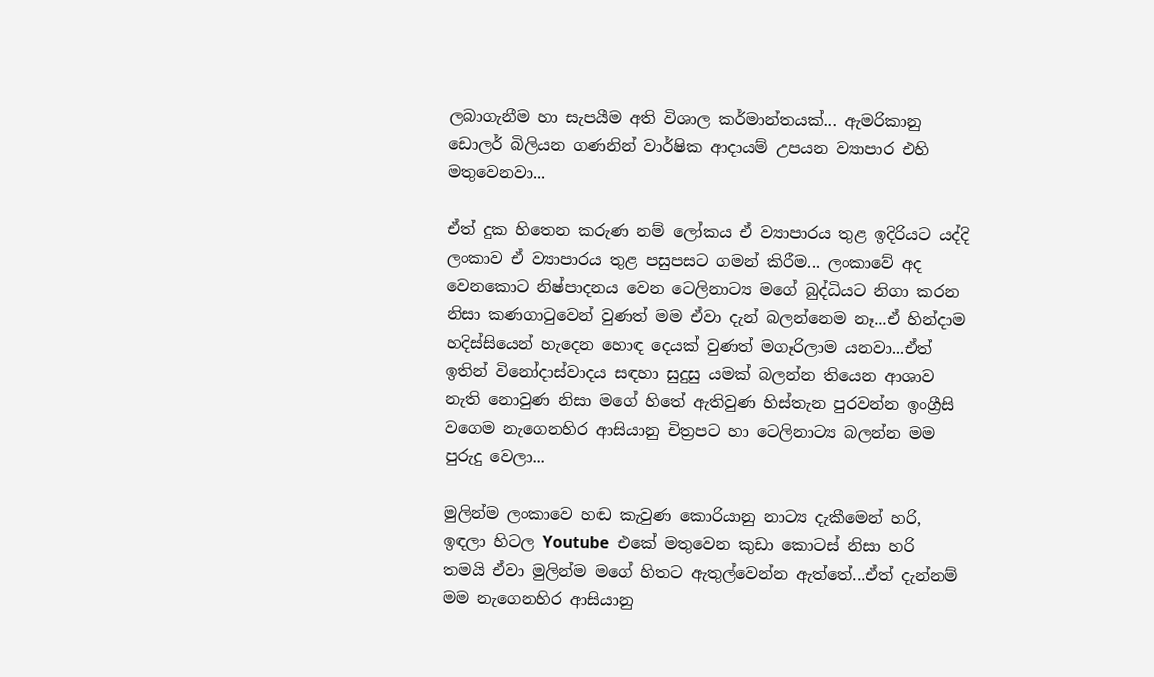ලබාගැනීම හා සැපයීම අති විශාල කර්මාන්තයක්... ඇමරිකානු ඩොලර් බිලියන ගණනින් වාර්ෂික ආදායම් උපයන ව්‍යාපාර එහි මතුවෙනවා...

ඒත් දුක හිතෙන කරුණ නම් ලෝකය ඒ ව්‍යාපාරය තුළ ඉදිරියට යද්දි ලංකාව ඒ ව්‍යාපාරය තුළ පසුපසට ගමන් කිරීම... ලංකාවේ අද වෙනකොට නිෂ්පාදනය වෙන ටෙලිනාට්‍ය මගේ බුද්ධියට නිගා කරන නිසා කණගාටුවෙන් වුණත් මම ඒවා දැන් බලන්නෙම නෑ...ඒ හින්දාම හදිස්සියෙන් හැදෙන හොඳ දෙයක් වුණත් මගෑරිලාම යනවා...ඒත් ඉතින් විනෝදාස්වාදය සඳහා සුදුසු යමක් බලන්න තියෙන ආශාව නැති නොවුණ නිසා මගේ හිතේ ඇතිවුණ හිස්තැන පුරවන්න ඉංග්‍රීසි වගෙම නැගෙනහිර ආසියානු චිත්‍රපට හා ටෙලිනාට්‍ය බලන්න මම පුරුදු වෙලා...

මුලින්ම ලංකාවෙ හඬ කැවුණ කොරියානු නාට්‍ය දැකීමෙන් හරි, ඉඳලා හිටල Youtube  එකේ මතුවෙන කුඩා කොටස් නිසා හරි තමයි ඒවා මුලින්ම මගේ හිතට ඇතුල්වෙන්න ඇත්තේ...ඒත් දැන්නම් මම නැගෙනහිර ආසියානු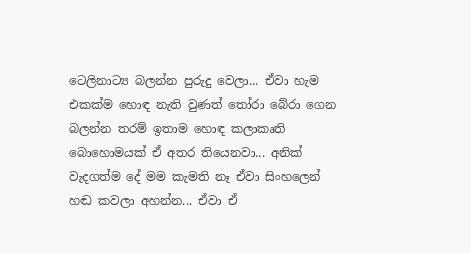ටෙලිනාට්‍ය බලන්න පුරුදු වෙලා... ඒවා හැම එකක්ම හොඳ නැති වුණත් තෝරා බේරා ගෙන බලන්න තරම් ඉතාම හොඳ කලාකෘති බොහොමයක් ඒ අතර තියෙනවා... අනික් වැදගත්ම දේ මම කැමති නෑ ඒවා සිංහලෙන් හඬ කවලා අහන්න... ඒවා ඒ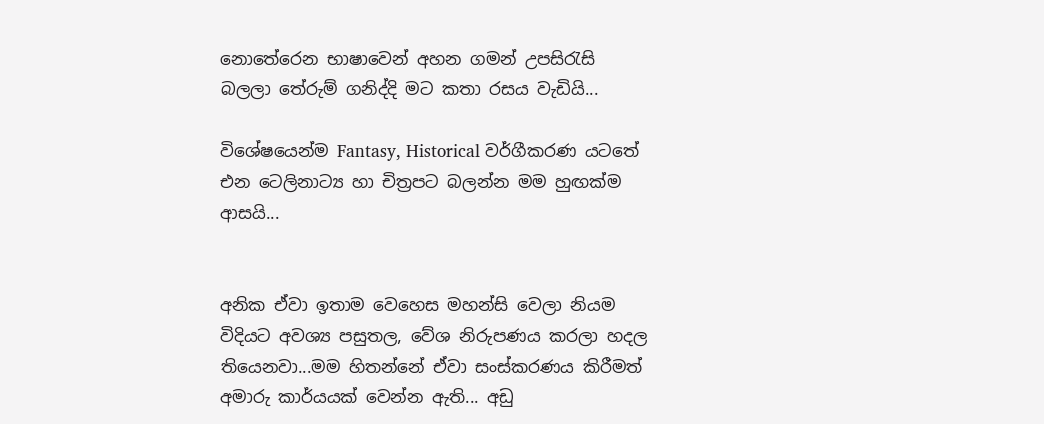නොතේරෙන භාෂාවෙන් අහන ගමන් උපසිරැසි බලලා තේරුම් ගනිද්දි මට කතා රසය වැඩියි...

විශේෂයෙන්ම Fantasy, Historical වර්ගීකරණ යටතේ එන ටෙලිනාට්‍ය හා චිත්‍රපට බලන්න මම හුඟක්ම ආසයි...


අනික ඒවා ඉතාම වෙහෙස මහන්සි වෙලා නියම විදියට අවශ්‍ය පසුතල, වේශ නිරුපණය කරලා හදල තියෙනවා...මම හිතන්නේ ඒවා සංස්කරණය කිරීමත් අමාරු කාර්යයක් වෙන්න ඇති... අඩු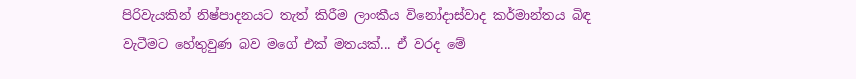පිරිවැයකින් නිෂ්පාදනයට තැත් කිරීම ලාංකීය විනෝදාස්වාද කර්මාන්තය බිඳ වැටීමට හේතුවුණ බව මගේ එක් මතයක්... ඒ වරද මේ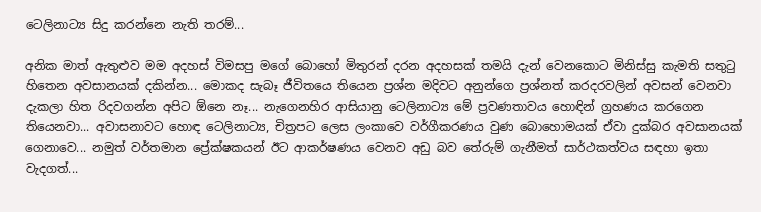ටෙලිනාට්‍ය සිදු කරන්නෙ නැති තරම්...

අනික මාත් ඇතුළුව මම අදහස් විමසපු මගේ බොහෝ මිතුරන් දරන අදහසක් තමයි දැන් වෙනකොට මිනිස්සු කැමති සතුටු හිතෙන අවසානයක් දකින්න... මොකද සැබෑ ජීවිතයෙ තියෙන ප්‍රශ්න මදිවට අනුන්ගෙ ප්‍රශ්නත් කරදරවලින් අවසන් වෙනවා දැකලා හිත රිදවගන්න අපිට ඕනෙ නෑ... නැගෙනහිර ආසියානු ටෙලිනාට්‍ය මේ ප්‍රවණතාවය හොඳින් ග්‍රහණය කරගෙන තියෙනවා... අවාසනාවට හොඳ ටෙලිනාට්‍ය, චිත්‍රපට ලෙස ලංකාවෙ වර්ගීකරණය වුණ බොහොමයක් ඒවා දුක්බර අවසානයක් ගෙනාවෙ... නමුත් වර්තමාන ප්‍රේක්ෂකයන් ඊට ආකර්ෂණය වෙනව අඩු බව තේරුම් ගැනීමත් සාර්ථකත්වය සඳහා ඉතා  වැදගත්...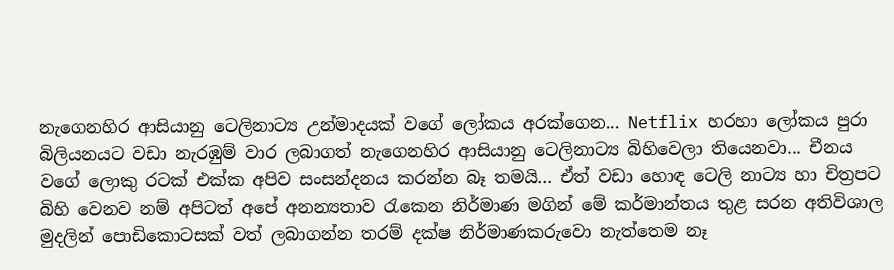නැගෙනහිර ආසියානු ටෙලිනාට්‍ය උන්මාදයක් වගේ ලෝකය අරක්ගෙන... Netflix හරහා ලෝකය පුරා බිලියනයට වඩා නැරඹුම් වාර ලබාගත් නැගෙනහිර ආසියානු ටෙලිනාට්‍ය බිහිවෙලා තියෙනවා... චීනය වගේ ලොකු රටක් එක්ක අපිව සංසන්දනය කරන්න බෑ තමයි... ඒත් වඩා හොඳ ටෙලි නාට්‍ය හා චිත්‍රපට බිහි වෙනව නම් අපිටත් අපේ අනන්‍යතාව රැකෙන නිර්මාණ මගින් මේ කර්මාන්තය තුළ සරන අතිවිශාල මුදලින් පොඩිකොටසක් වත් ලබාගන්න තරම් දක්ෂ නිර්මාණකරුවො නැත්තෙම නෑ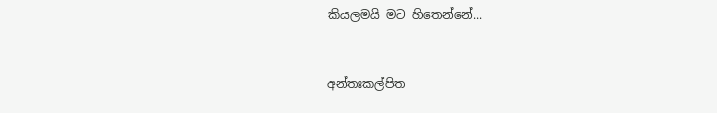කියලමයි මට හිතෙන්නේ...


අන්තඃකල්පිත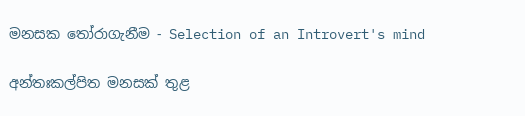මනසක තෝරාගැනීම - Selection of an Introvert's mind

අන්තඃකල්පිත මනසක් තුළ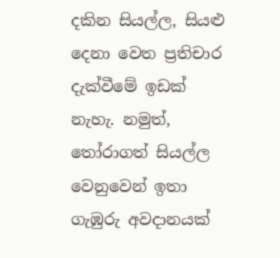දකින සියල්ල, සියළු දෙනා වෙත ප්‍රතිචාර දැක්වීමේ ඉඩක් නැහැ. නමුත්, තෝරාගත් සියල්ල වෙනුවෙන් ඉතා ගැඹුරු අවදානයක්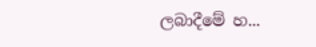ලබාදීමේ හ...